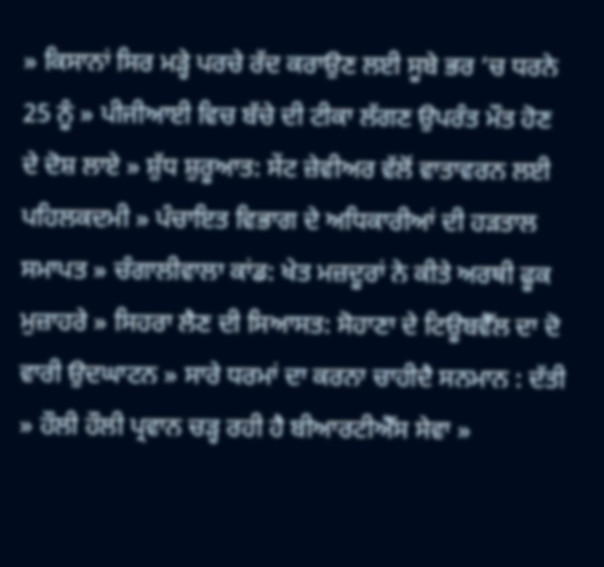» ਕਿਸਾਨਾਂ ਸਿਰ ਮੜ੍ਹੇ ਪਰਚੇ ਰੱਦ ਕਰਾਉਣ ਲਈ ਸੂਬੇ ਭਰ ’ਚ ਧਰਨੇ 25 ਨੂੰ » ਪੀਜੀਆਈ ਵਿਚ ਬੱਚੇ ਦੀ ਟੀਕਾ ਲੱਗਣ ਉਪਰੰਤ ਮੌਤ ਹੋਣ ਦੇ ਦੋਸ਼ ਲਾਏ » ਸ਼ੁੱਧ ਸ਼ੁਰੂਆਤ: ਸੇਂਟ ਜ਼ੇਵੀਅਰ ਵੱਲੋਂ ਵਾਤਾਵਰਨ ਲਈ ਪਹਿਲਕਦਮੀ » ਪੰਚਾਇਤ ਵਿਭਾਗ ਦੇ ਅਧਿਕਾਰੀਆਂ ਦੀ ਹੜਤਾਲ ਸਮਾਪਤ » ਚੰਗਾਲੀਵਾਲਾ ਕਾਂਡ: ਖੇਤ ਮਜ਼ਦੂਰਾਂ ਨੇ ਕੀਤੇ ਅਰਥੀ ਫੂਕ ਮੁਜ਼ਾਹਰੇ » ਸਿਹਰਾ ਲੈਣ ਦੀ ਸਿਆਸਤ: ਸੋਹਾਣਾ ਦੇ ਟਿਊਬਵੈੱਲ ਦਾ ਦੋ ਵਾਰੀ ਉਦਘਾਟਨ » ਸਾਰੇ ਧਰਮਾਂ ਦਾ ਕਰਨਾ ਚਾਹੀਦੈ ਸਨਮਾਨ : ਦੱਤੀ » ਹੌਲੀ ਹੌਲੀ ਪ੍ਰਵਾਨ ਚੜ੍ਹ ਰਹੀ ਹੈ ਬੀਆਰਟੀਐੱਸ ਸੇਵਾ »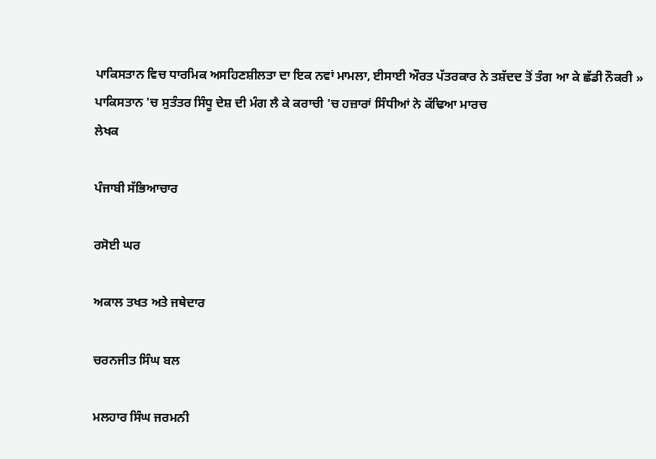ਪਾਕਿਸਤਾਨ ਵਿਚ ਧਾਰਮਿਕ ਅਸਹਿਣਸ਼ੀਲਤਾ ਦਾ ਇਕ ਨਵਾਂ ਮਾਮਲਾ, ਈਸਾਈ ਔਰਤ ਪੱਤਰਕਾਰ ਨੇ ਤਸ਼ੱਦਦ ਤੋਂ ਤੰਗ ਆ ਕੇ ਛੱਡੀ ਨੌਕਰੀ » ਪਾਕਿਸਤਾਨ 'ਚ ਸੁਤੰਤਰ ਸਿੰਧੂ ਦੇਸ਼ ਦੀ ਮੰਗ ਲੈ ਕੇ ਕਰਾਚੀ 'ਚ ਹਜ਼ਾਰਾਂ ਸਿੰਧੀਆਂ ਨੇ ਕੱਢਿਆ ਮਾਰਚ
ਲੇਖਕ

ਪੰਜਾਬੀ ਸੱਭਿਆਚਾਰ

ਰਸੋਈ ਘਰ

ਅਕਾਲ ਤਖਤ ਅਤੇ ਜਥੇਦਾਰ

ਚਰਨਜੀਤ ਸਿੰਘ ਬਲ

ਮਲਹਾਰ ਸਿੰਘ ਜਰਮਨੀ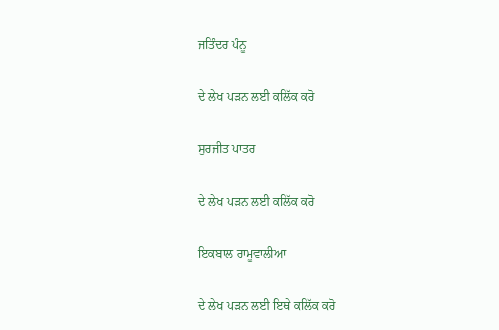ਜਤਿੰਦਰ ਪੰਨੂ

ਦੇ ਲੇਖ ਪੜਨ ਲਈ ਕਲਿੱਕ ਕਰੋ

ਸੁਰਜੀਤ ਪਾਤਰ

ਦੇ ਲੇਖ ਪੜਨ ਲਈ ਕਲਿੱਕ ਕਰੋ

ਇਕਬਾਲ ਰਾਮੂਵਾਲੀਆ

ਦੇ ਲੇਖ ਪੜਨ ਲਈ ਇਥੇ ਕਲਿੱਕ ਕਰੋ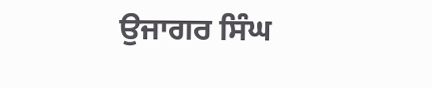ਉਜਾਗਰ ਸਿੰਘ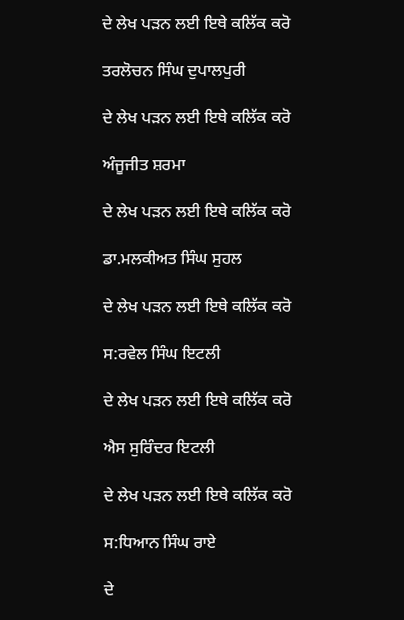ਦੇ ਲੇਖ ਪੜਨ ਲਈ ਇਥੇ ਕਲਿੱਕ ਕਰੋ

ਤਰਲੋਚਨ ਸਿੰਘ ਦੁਪਾਲਪੁਰੀ

ਦੇ ਲੇਖ ਪੜਨ ਲਈ ਇਥੇ ਕਲਿੱਕ ਕਰੋ

ਅੰਜੂਜੀਤ ਸ਼ਰਮਾ

ਦੇ ਲੇਖ ਪੜਨ ਲਈ ਇਥੇ ਕਲਿੱਕ ਕਰੋ

ਡਾ.ਮਲਕੀਅਤ ਸਿੰਘ ਸੁਹਲ

ਦੇ ਲੇਖ ਪੜਨ ਲਈ ਇਥੇ ਕਲਿੱਕ ਕਰੋ

ਸ:ਰਵੇਲ ਸਿੰਘ ਇਟਲੀ

ਦੇ ਲੇਖ ਪੜਨ ਲਈ ਇਥੇ ਕਲਿੱਕ ਕਰੋ

ਐਸ ਸੁਰਿੰਦਰ ਇਟਲੀ

ਦੇ ਲੇਖ ਪੜਨ ਲਈ ਇਥੇ ਕਲਿੱਕ ਕਰੋ

ਸ:ਧਿਆਨ ਸਿੰਘ ਰਾਏ

ਦੇ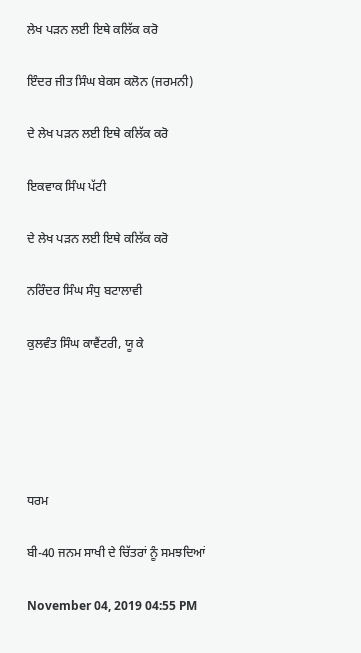ਲੇਖ ਪੜਨ ਲਈ ਇਥੇ ਕਲਿੱਕ ਕਰੋ

ਇੰਦਰ ਜੀਤ ਸਿੰਘ ਬੇਕਸ ਕਲੋਨ (ਜਰਮਨੀ)

ਦੇ ਲੇਖ ਪੜਨ ਲਈ ਇਥੇ ਕਲਿੱਕ ਕਰੋ

ਇਕਵਾਕ ਸਿੰਘ ਪੱਟੀ

ਦੇ ਲੇਖ ਪੜਨ ਲਈ ਇਥੇ ਕਲਿੱਕ ਕਰੋ

ਨਰਿੰਦਰ ਸਿੰਘ ਸੰਧੁ ਬਟਾਲਾਵੀ

ਕੁਲਵੰਤ ਸਿੰਘ ਕਾਵੈਂਟਰੀ, ਯੂ ਕੇ





ਧਰਮ

ਬੀ-40 ਜਨਮ ਸਾਖੀ ਦੇ ਚਿੱਤਰਾਂ ਨੂੰ ਸਮਝਦਿਆਂ

November 04, 2019 04:55 PM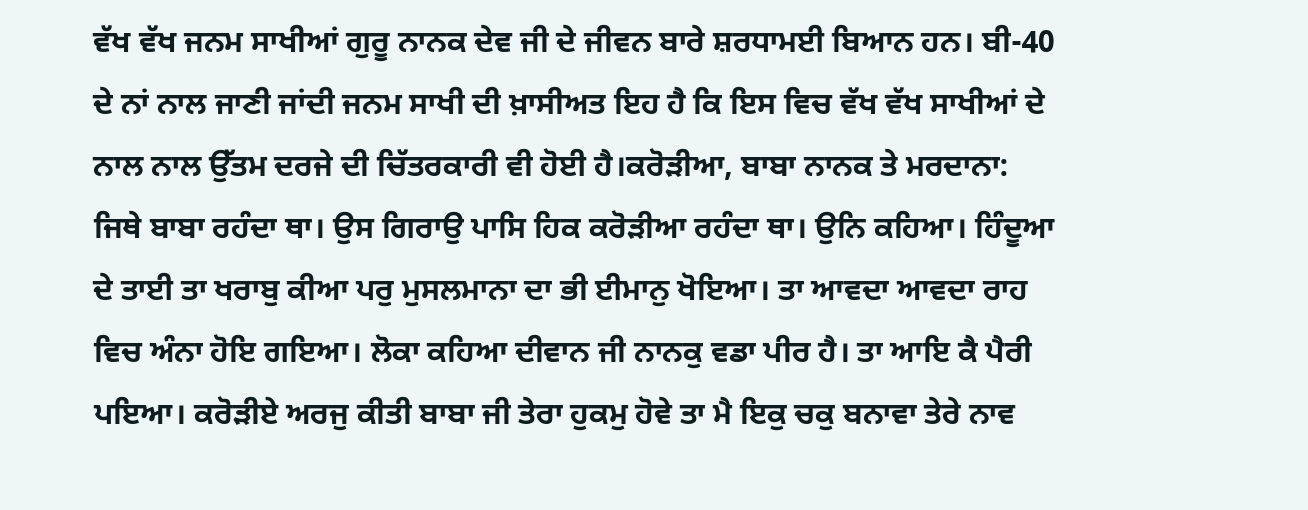ਵੱਖ ਵੱਖ ਜਨਮ ਸਾਖੀਆਂ ਗੁਰੂ ਨਾਨਕ ਦੇਵ ਜੀ ਦੇ ਜੀਵਨ ਬਾਰੇ ਸ਼ਰਧਾਮਈ ਬਿਆਨ ਹਨ। ਬੀ-40 ਦੇ ਨਾਂ ਨਾਲ ਜਾਣੀ ਜਾਂਦੀ ਜਨਮ ਸਾਖੀ ਦੀ ਖ਼ਾਸੀਅਤ ਇਹ ਹੈ ਕਿ ਇਸ ਵਿਚ ਵੱਖ ਵੱਖ ਸਾਖੀਆਂ ਦੇ ਨਾਲ ਨਾਲ ਉੱਤਮ ਦਰਜੇ ਦੀ ਚਿੱਤਰਕਾਰੀ ਵੀ ਹੋਈ ਹੈ।ਕਰੋੜੀਆ, ਬਾਬਾ ਨਾਨਕ ਤੇ ਮਰਦਾਨਾ: ਜਿਥੇ ਬਾਬਾ ਰਹੰਦਾ ਥਾ। ਉਸ ਗਿਰਾਉ ਪਾਸਿ ਹਿਕ ਕਰੋੜੀਆ ਰਹੰਦਾ ਥਾ। ਉਨਿ ਕਹਿਆ। ਹਿੰਦੂਆ ਦੇ ਤਾਈ ਤਾ ਖਰਾਬੁ ਕੀਆ ਪਰੁ ਮੁਸਲਮਾਨਾ ਦਾ ਭੀ ਈਮਾਨੁ ਖੋਇਆ। ਤਾ ਆਵਦਾ ਆਵਦਾ ਰਾਹ ਵਿਚ ਅੰਨਾ ਹੋਇ ਗਇਆ। ਲੋਕਾ ਕਹਿਆ ਦੀਵਾਨ ਜੀ ਨਾਨਕੁ ਵਡਾ ਪੀਰ ਹੈ। ਤਾ ਆਇ ਕੈ ਪੈਰੀ ਪਇਆ। ਕਰੋੜੀਏ ਅਰਜੁ ਕੀਤੀ ਬਾਬਾ ਜੀ ਤੇਰਾ ਹੁਕਮੁ ਹੋਵੇ ਤਾ ਮੈ ਇਕੁ ਚਕੁ ਬਨਾਵਾ ਤੇਰੇ ਨਾਵ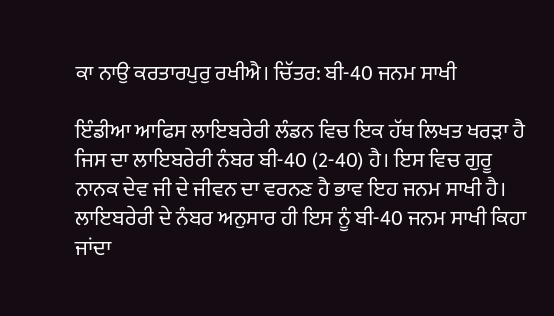ਕਾ ਨਾਉ ਕਰਤਾਰਪੁਰੁ ਰਖੀਐ। ਚਿੱਤਰ: ਬੀ-40 ਜਨਮ ਸਾਖੀ

ਇੰਡੀਆ ਆਫਿਸ ਲਾਇਬਰੇਰੀ ਲੰਡਨ ਵਿਚ ਇਕ ਹੱਥ ਲਿਖਤ ਖਰੜਾ ਹੈ ਜਿਸ ਦਾ ਲਾਇਬਰੇਰੀ ਨੰਬਰ ਬੀ-40 (2-40) ਹੈ। ਇਸ ਵਿਚ ਗੁਰੂ ਨਾਨਕ ਦੇਵ ਜੀ ਦੇ ਜੀਵਨ ਦਾ ਵਰਨਣ ਹੈ ਭਾਵ ਇਹ ਜਨਮ ਸਾਖੀ ਹੈ। ਲਾਇਬਰੇਰੀ ਦੇ ਨੰਬਰ ਅਨੁਸਾਰ ਹੀ ਇਸ ਨੂੰ ਬੀ-40 ਜਨਮ ਸਾਖੀ ਕਿਹਾ ਜਾਂਦਾ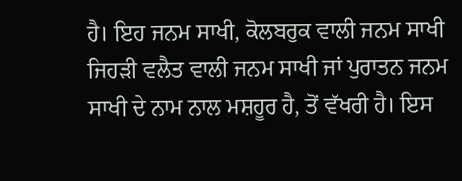ਹੈ। ਇਹ ਜਨਮ ਸਾਖੀ, ਕੋਲਬਰੁਕ ਵਾਲੀ ਜਨਮ ਸਾਖੀ ਜਿਹੜੀ ਵਲੈਤ ਵਾਲੀ ਜਨਮ ਸਾਖੀ ਜਾਂ ਪੁਰਾਤਨ ਜਨਮ ਸਾਖੀ ਦੇ ਨਾਮ ਨਾਲ ਮਸ਼ਹੂਰ ਹੈ, ਤੋਂ ਵੱਖਰੀ ਹੈ। ਇਸ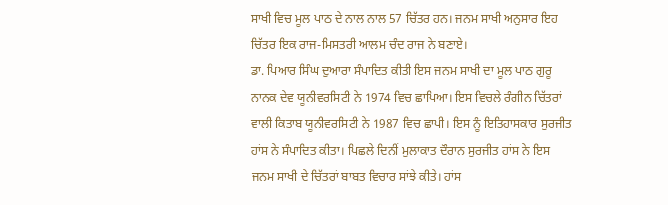ਸਾਖੀ ਵਿਚ ਮੂਲ ਪਾਠ ਦੇ ਨਾਲ ਨਾਲ 57 ਚਿੱਤਰ ਹਨ। ਜਨਮ ਸਾਖੀ ਅਨੁਸਾਰ ਇਹ ਚਿੱਤਰ ਇਕ ਰਾਜ-ਮਿਸਤਰੀ ਆਲਮ ਚੰਦ ਰਾਜ ਨੇ ਬਣਾਏ।
ਡਾ. ਪਿਆਰ ਸਿੰਘ ਦੁਆਰਾ ਸੰਪਾਦਿਤ ਕੀਤੀ ਇਸ ਜਨਮ ਸਾਖੀ ਦਾ ਮੂਲ ਪਾਠ ਗੁਰੂ ਨਾਨਕ ਦੇਵ ਯੂਨੀਵਰਸਿਟੀ ਨੇ 1974 ਵਿਚ ਛਾਪਿਆ। ਇਸ ਵਿਚਲੇ ਰੰਗੀਨ ਚਿੱਤਰਾਂ ਵਾਲੀ ਕਿਤਾਬ ਯੂਨੀਵਰਸਿਟੀ ਨੇ 1987 ਵਿਚ ਛਾਪੀ। ਇਸ ਨੂੰ ਇਤਿਹਾਸਕਾਰ ਸੁਰਜੀਤ ਹਾਂਸ ਨੇ ਸੰਪਾਦਿਤ ਕੀਤਾ। ਪਿਛਲੇ ਦਿਨੀਂ ਮੁਲਾਕਾਤ ਦੌਰਾਨ ਸੁਰਜੀਤ ਹਾਂਸ ਨੇ ਇਸ ਜਨਮ ਸਾਖੀ ਦੇ ਚਿੱਤਰਾਂ ਬਾਬਤ ਵਿਚਾਰ ਸਾਂਝੇ ਕੀਤੇ। ਹਾਂਸ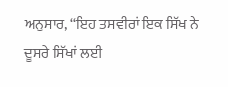ਅਨੁਸਾਰ, ‘‘ਇਹ ਤਸਵੀਰਾਂ ਇਕ ਸਿੱਖ ਨੇ ਦੂਸਰੇ ਸਿੱਖਾਂ ਲਈ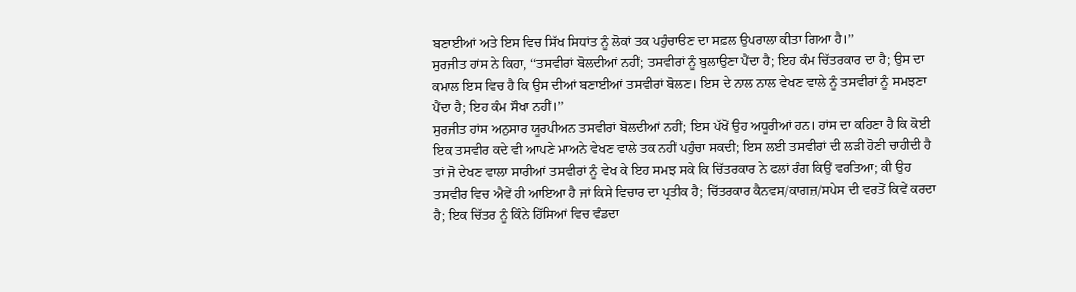ਬਣਾਈਆਂ ਅਤੇ ਇਸ ਵਿਚ ਸਿੱਖ ਸਿਧਾਂਤ ਨੂੰ ਲੋਕਾਂ ਤਕ ਪਹੁੰਚਾੳਣ ਦਾ ਸਫ਼ਲ ਉਪਰਾਲਾ ਕੀਤਾ ਗਿਆ ਹੈ।’’
ਸੁਰਜੀਤ ਹਾਂਸ ਨੇ ਕਿਹਾ, ‘‘ਤਸਵੀਰਾਂ ਬੋਲਦੀਆਂ ਨਹੀਂ; ਤਸਵੀਰਾਂ ਨੂੰ ਬੁਲਾਉਣਾ ਪੈਂਦਾ ਹੈ; ਇਹ ਕੰਮ ਚਿੱਤਰਕਾਰ ਦਾ ਹੈ; ਉਸ ਦਾ ਕਮਾਲ ਇਸ ਵਿਚ ਹੈ ਕਿ ਉਸ ਦੀਆਂ ਬਣਾਈਆਂ ਤਸਵੀਰਾਂ ਬੋਲਣ। ਇਸ ਦੇ ਨਾਲ ਨਾਲ ਵੇਖਣ ਵਾਲੇ ਨੂੰ ਤਸਵੀਰਾਂ ਨੂੰ ਸਮਝਣਾ ਪੈਂਦਾ ਹੈ; ਇਹ ਕੰਮ ਸੌਖਾ ਨਹੀਂ।’’
ਸੁਰਜੀਤ ਹਾਂਸ ਅਨੁਸਾਰ ਯੂਰਪੀਅਨ ਤਸਵੀਰਾਂ ਬੋਲਦੀਆਂ ਨਹੀਂ; ਇਸ ਪੱਖੋਂ ਉਹ ਅਧੂਰੀਆਂ ਹਨ। ਹਾਂਸ ਦਾ ਕਹਿਣਾ ਹੈ ਕਿ ਕੋਈ ਇਕ ਤਸਵੀਰ ਕਦੇ ਵੀ ਆਪਣੇ ਮਾਅਨੇ ਵੇਖਣ ਵਾਲੇ ਤਕ ਨਹੀਂ ਪਹੁੰਚਾ ਸਕਦੀ; ਇਸ ਲਈ ਤਸਵੀਰਾਂ ਦੀ ਲੜੀ ਹੋਣੀ ਚਾਹੀਦੀ ਹੈ ਤਾਂ ਜੋ ਦੇਖਣ ਵਾਲਾ ਸਾਰੀਆਂ ਤਸਵੀਰਾਂ ਨੂੰ ਵੇਖ ਕੇ ਇਹ ਸਮਝ ਸਕੇ ਕਿ ਚਿੱਤਰਕਾਰ ਨੇ ਫਲਾਂ ਰੰਗ ਕਿਉਂ ਵਰਤਿਆ; ਕੀ ਉਹ ਤਸਵੀਰ ਵਿਚ ਐਵੇਂ ਹੀ ਆਇਆ ਹੈ ਜਾਂ ਕਿਸੇ ਵਿਚਾਰ ਦਾ ਪ੍ਰਤੀਕ ਹੈ; ਚਿੱਤਰਕਾਰ ਕੈਨਵਸ/ਕਾਗਜ਼/ਸਪੇਸ ਦੀ ਵਰਤੋਂ ਕਿਵੇਂ ਕਰਦਾ ਹੈ; ਇਕ ਚਿੱਤਰ ਨੂੰ ਕਿੰਨੇ ਹਿੱਸਿਆਂ ਵਿਚ ਵੰਡਦਾ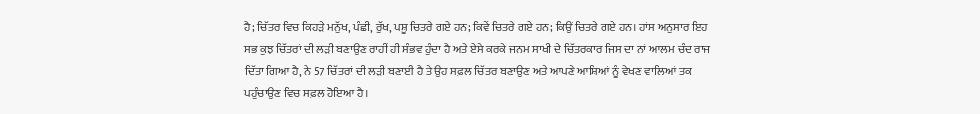ਹੈ; ਚਿੱਤਰ ਵਿਚ ਕਿਹੜੇ ਮਨੁੱਖ, ਪੰਛੀ, ਰੁੱਖ, ਪਸ਼ੂ ਚਿਤਰੇ ਗਏ ਹਨ; ਕਿਵੇਂ ਚਿਤਰੇ ਗਏ ਹਨ; ਕਿਉਂ ਚਿਤਰੇ ਗਏ ਹਨ। ਹਾਂਸ ਅਨੁਸਾਰ ਇਹ ਸਭ ਕੁਝ ਚਿੱਤਰਾਂ ਦੀ ਲੜੀ ਬਣਾਉਣ ਰਾਹੀਂ ਹੀ ਸੰਭਵ ਹੁੰਦਾ ਹੈ ਅਤੇ ਏਸੇ ਕਰਕੇ ਜਨਮ ਸਾਖੀ ਦੇ ਚਿੱਤਰਕਾਰ ਜਿਸ ਦਾ ਨਾਂ ਆਲਮ ਚੰਦ ਰਾਜ ਦਿੱਤਾ ਗਿਆ ਹੈ, ਨੇ 57 ਚਿੱਤਰਾਂ ਦੀ ਲੜੀ ਬਣਾਈ ਹੈ ਤੇ ਉਹ ਸਫ਼ਲ ਚਿੱਤਰ ਬਣਾਉਣ ਅਤੇ ਆਪਣੇ ਆਸ਼ਿਆਂ ਨੂੰ ਵੇਖਣ ਵਾਲਿਆਂ ਤਕ ਪਹੁੰਚਾਉਣ ਵਿਚ ਸਫ਼ਲ ਹੋਇਆ ਹੈ।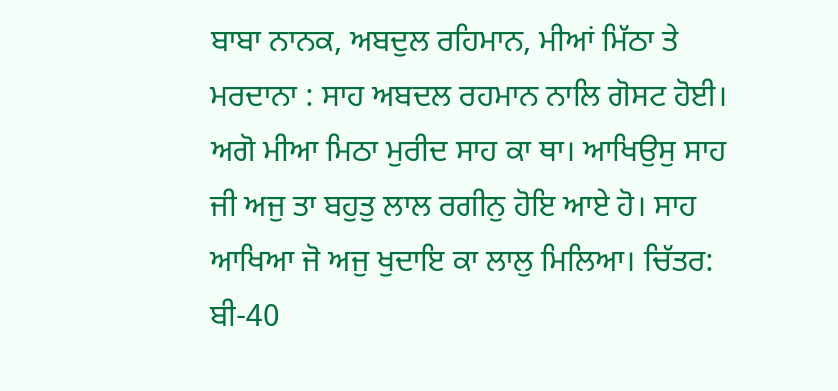ਬਾਬਾ ਨਾਨਕ, ਅਬਦੁਲ ਰਹਿਮਾਨ, ਮੀਆਂ ਮਿੱਠਾ ਤੇ ਮਰਦਾਨਾ : ਸਾਹ ਅਬਦਲ ਰਹਮਾਨ ਨਾਲਿ ਗੋਸਟ ਹੋਈ। ਅਗੋ ਮੀਆ ਮਿਠਾ ਮੁਰੀਦ ਸਾਹ ਕਾ ਥਾ। ਆਖਿਉਸੁ ਸਾਹ ਜੀ ਅਜੁ ਤਾ ਬਹੁਤੁ ਲਾਲ ਰਗੀਨੁ ਹੋਇ ਆਏ ਹੋ। ਸਾਹ ਆਖਿਆ ਜੋ ਅਜੁ ਖੁਦਾਇ ਕਾ ਲਾਲੁ ਮਿਲਿਆ। ਚਿੱਤਰ: ਬੀ-40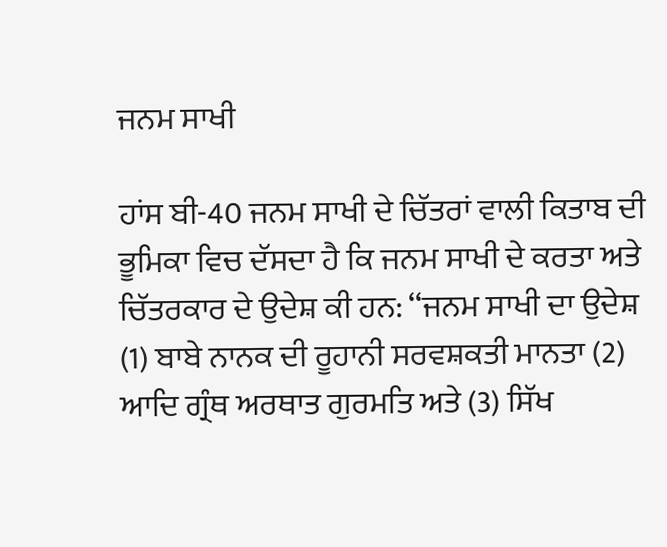ਜਨਮ ਸਾਖੀ

ਹਾਂਸ ਬੀ-40 ਜਨਮ ਸਾਖੀ ਦੇ ਚਿੱਤਰਾਂ ਵਾਲੀ ਕਿਤਾਬ ਦੀ ਭੂਮਿਕਾ ਵਿਚ ਦੱਸਦਾ ਹੈ ਕਿ ਜਨਮ ਸਾਖੀ ਦੇ ਕਰਤਾ ਅਤੇ ਚਿੱਤਰਕਾਰ ਦੇ ਉਦੇਸ਼ ਕੀ ਹਨ: ‘‘ਜਨਮ ਸਾਖੀ ਦਾ ਉਦੇਸ਼ (1) ਬਾਬੇ ਨਾਨਕ ਦੀ ਰੂਹਾਨੀ ਸਰਵਸ਼ਕਤੀ ਮਾਨਤਾ (2) ਆਦਿ ਗ੍ਰੰਥ ਅਰਥਾਤ ਗੁਰਮਤਿ ਅਤੇ (3) ਸਿੱਖ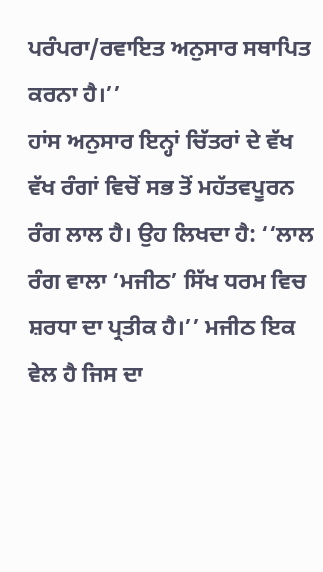ਪਰੰਪਰਾ/ਰਵਾਇਤ ਅਨੁਸਾਰ ਸਥਾਪਿਤ ਕਰਨਾ ਹੈ।’’
ਹਾਂਸ ਅਨੁਸਾਰ ਇਨ੍ਹਾਂ ਚਿੱਤਰਾਂ ਦੇ ਵੱਖ ਵੱਖ ਰੰਗਾਂ ਵਿਚੋਂ ਸਭ ਤੋਂ ਮਹੱਤਵਪੂਰਨ ਰੰਗ ਲਾਲ ਹੈ। ਉਹ ਲਿਖਦਾ ਹੈ: ‘‘ਲਾਲ ਰੰਗ ਵਾਲਾ ‘ਮਜੀਠ’ ਸਿੱਖ ਧਰਮ ਵਿਚ ਸ਼ਰਧਾ ਦਾ ਪ੍ਰਤੀਕ ਹੈ।’’ ਮਜੀਠ ਇਕ ਵੇਲ ਹੈ ਜਿਸ ਦਾ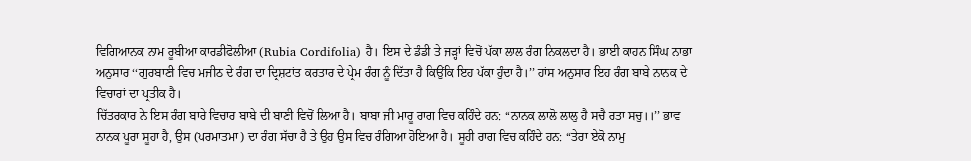ਵਿਗਿਆਨਕ ਨਾਮ ਰੂਬੀਆ ਕਾਰਡੀਫੋਲੀਆ (Rubia Cordifolia) ਹੈ। ਇਸ ਦੇ ਡੰਡੀ ਤੇ ਜੜ੍ਹਾਂ ਵਿਚੋਂ ਪੱਕਾ ਲਾਲ ਰੰਗ ਨਿਕਲਦਾ ਹੈ। ਭਾਈ ਕਾਹਨ ਸਿੰਘ ਨਾਭਾ ਅਨੁਸਾਰ ‘‘ਗੁਰਬਾਣੀ ਵਿਚ ਮਜੀਠ ਦੇ ਰੰਗ ਦਾ ਦ੍ਰਿਸ਼ਟਾਂਤ ਕਰਤਾਰ ਦੇ ਪ੍ਰੇਮ ਰੰਗ ਨੂੰ ਦਿੱਤਾ ਹੈ ਕਿਉਂਕਿ ਇਹ ਪੱਕਾ ਹੁੰਦਾ ਹੈ।’’ ਹਾਂਸ ਅਨੁਸਾਰ ਇਹ ਰੰਗ ਬਾਬੇ ਨਾਨਕ ਦੇ ਵਿਚਾਰਾਂ ਦਾ ਪ੍ਰਤੀਕ ਹੈ।
ਚਿੱਤਰਕਾਰ ਨੇ ਇਸ ਰੰਗ ਬਾਰੇ ਵਿਚਾਰ ਬਾਬੇ ਦੀ ਬਾਣੀ ਵਿਚੋਂ ਲਿਆ ਹੈ। ਬਾਬਾ ਜੀ ਮਾਰੂ ਰਾਗ ਵਿਚ ਕਹਿੰਦੇ ਹਨ: ‘‘ਨਾਨਕ ਲਾਲੋ ਲਾਲੁ ਹੈ ਸਚੈ ਰਤਾ ਸਚੁ।।’’ ਭਾਵ ਨਾਨਕ ਪੂਰਾ ਸੂਹਾ ਹੈ, ਉਸ (ਪਰਮਾਤਮਾ) ਦਾ ਰੰਗ ਸੱਚਾ ਹੈ ਤੇ ਉਹ ਉਸ ਵਿਚ ਰੰਗਿਆ ਹੋਇਆ ਹੈ। ਸੂਹੀ ਰਾਗ ਵਿਚ ਕਹਿੰਦੇ ਹਨ: ‘‘ਤੇਰਾ ਏਕੋ ਨਾਮੁ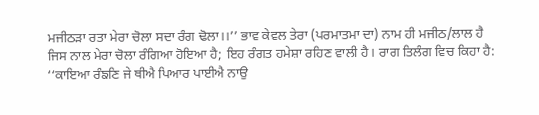ਮਜੀਠੜਾ ਰਤਾ ਮੇਰਾ ਚੋਲਾ ਸਦਾ ਰੰਗ ਢੋਲਾ।।’’ ਭਾਵ ਕੇਵਲ ਤੇਰਾ (ਪਰਮਾਤਮਾ ਦਾ) ਨਾਮ ਹੀ ਮਜੀਠ/ਲਾਲ ਹੈ ਜਿਸ ਨਾਲ ਮੇਰਾ ਚੋਲਾ ਰੰਗਿਆ ਹੋਇਆ ਹੈ; ਇਹ ਰੰਗਤ ਹਮੇਸ਼ਾ ਰਹਿਣ ਵਾਲੀ ਹੈ। ਰਾਗ ਤਿਲੰਗ ਵਿਚ ਕਿਹਾ ਹੈ: ‘‘ਕਾਇਆ ਰੰਙਣਿ ਜੇ ਥੀਐ ਪਿਆਰ ਪਾਈਐ ਨਾਉ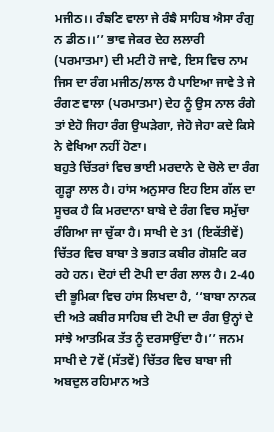ਮਜੀਠ।। ਰੰਙਣਿ ਵਾਲਾ ਜੇ ਰੰਙੈ ਸਾਹਿਬ ਐਸਾ ਰੰਗੁ ਨ ਡੀਠ।।’’ ਭਾਵ ਜੇਕਰ ਦੇਹ ਲਲਾਰੀ (ਪਰਮਾਤਮਾ) ਦੀ ਮਟੀ ਹੋ ਜਾਵੇ, ਇਸ ਵਿਚ ਨਾਮ ਜਿਸ ਦਾ ਰੰਗ ਮਜੀਠ/ਲਾਲ ਹੈ ਪਾਇਆ ਜਾਵੇ ਤੇ ਜੇ ਰੰਗਣ ਵਾਲਾ (ਪਰਮਾਤਮਾ) ਦੇਹ ਨੂੰ ਉਸ ਨਾਲ ਰੰਗੇ ਤਾਂ ਏਹੋ ਜਿਹਾ ਰੰਗ ਉਘੜੇਗਾ, ਜੇਹੋ ਜੇਹਾ ਕਦੇ ਕਿਸੇ ਨੇ ਵੇਖਿਆ ਨਹੀਂ ਹੋਣਾ।
ਬਹੁਤੇ ਚਿੱਤਰਾਂ ਵਿਚ ਭਾਈ ਮਰਦਾਨੇ ਦੇ ਚੋਲੇ ਦਾ ਰੰਗ ਗੂੜ੍ਹਾ ਲਾਲ ਹੈ। ਹਾਂਸ ਅਨੁਸਾਰ ਇਹ ਇਸ ਗੱਲ ਦਾ ਸੂਚਕ ਹੈ ਕਿ ਮਰਦਾਨਾ ਬਾਬੇ ਦੇ ਰੰਗ ਵਿਚ ਸਮੁੱਚਾ ਰੰਗਿਆ ਜਾ ਚੁੱਕਾ ਹੈ। ਸਾਖੀ ਦੇ 31 (ਇਕੱਤੀਵੇਂ) ਚਿੱਤਰ ਵਿਚ ਬਾਬਾ ਤੇ ਭਗਤ ਕਬੀਰ ਗੋਸ਼ਟਿ ਕਰ ਰਹੇ ਹਨ। ਦੋਹਾਂ ਦੀ ਟੋਪੀ ਦਾ ਰੰਗ ਲਾਲ ਹੈ। 2-40 ਦੀ ਭੂਮਿਕਾ ਵਿਚ ਹਾਂਸ ਲਿਖਦਾ ਹੈ, ‘‘ਬਾਬਾ ਨਾਨਕ ਦੀ ਅਤੇ ਕਬੀਰ ਸਾਹਿਬ ਦੀ ਟੋਪੀ ਦਾ ਰੰਗ ਉਨ੍ਹਾਂ ਦੇ ਸਾਂਝੇ ਆਤਮਿਕ ਤੱਤ ਨੂੰ ਦਰਸਾਉਂਦਾ ਹੈ।’’ ਜਨਮ ਸਾਖੀ ਦੇ 7ਵੇਂ (ਸੱਤਵੇਂ) ਚਿੱਤਰ ਵਿਚ ਬਾਬਾ ਜੀ ਅਬਦੁਲ ਰਹਿਮਾਨ ਅਤੇ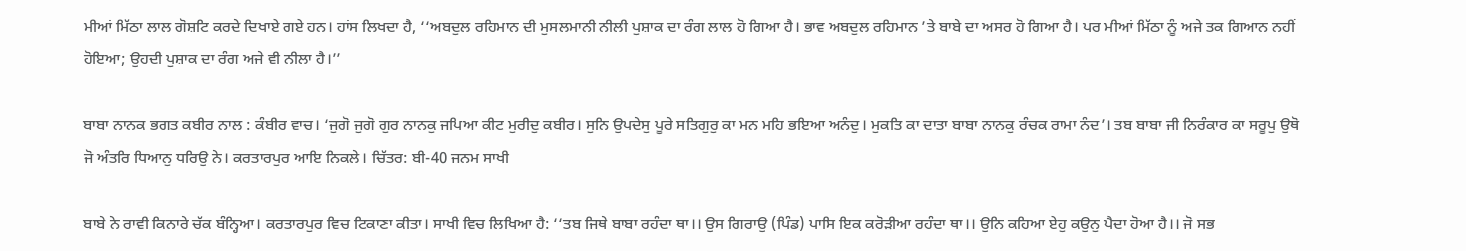ਮੀਆਂ ਮਿੱਠਾ ਲਾਲ ਗੋਸ਼ਟਿ ਕਰਦੇ ਦਿਖਾਏ ਗਏ ਹਨ। ਹਾਂਸ ਲਿਖਦਾ ਹੈ, ‘‘ਅਬਦੁਲ ਰਹਿਮਾਨ ਦੀ ਮੁਸਲਮਾਨੀ ਨੀਲੀ ਪੁਸ਼ਾਕ ਦਾ ਰੰਗ ਲਾਲ ਹੋ ਗਿਆ ਹੈ। ਭਾਵ ਅਬਦੁਲ ਰਹਿਮਾਨ ’ਤੇ ਬਾਬੇ ਦਾ ਅਸਰ ਹੋ ਗਿਆ ਹੈ। ਪਰ ਮੀਆਂ ਮਿੱਠਾ ਨੂੰ ਅਜੇ ਤਕ ਗਿਆਨ ਨਹੀਂ ਹੋਇਆ; ਉਹਦੀ ਪੁਸ਼ਾਕ ਦਾ ਰੰਗ ਅਜੇ ਵੀ ਨੀਲਾ ਹੈ।’’

ਬਾਬਾ ਨਾਨਕ ਭਗਤ ਕਬੀਰ ਨਾਲ : ਕੰਬੀਰ ਵਾਚ। ‘ਜੁਗੋ ਜੁਗੋ ਗੁਰ ਨਾਨਕੁ ਜਪਿਆ ਕੀਟ ਮੁਰੀਦੁ ਕਬੀਰ। ਸੁਨਿ ਉਪਦੇਸੁ ਪੂਰੇ ਸਤਿਗੁਰੁ ਕਾ ਮਨ ਮਹਿ ਭਇਆ ਅਨੰਦੁ। ਮੁਕਤਿ ਕਾ ਦਾਤਾ ਬਾਬਾ ਨਾਨਕੁ ਰੰਚਕ ਰਾਮਾ ਨੰਦ’। ਤਬ ਬਾਬਾ ਜੀ ਨਿਰੰਕਾਰ ਕਾ ਸਰੂਪੁ ਉਥੋ ਜੋ ਅੰਤਰਿ ਧਿਆਨੁ ਧਰਿਉ ਨੇ। ਕਰਤਾਰਪੁਰ ਆਇ ਨਿਕਲੇ। ਚਿੱਤਰ: ਬੀ-40 ਜਨਮ ਸਾਖੀ

ਬਾਬੇ ਨੇ ਰਾਵੀ ਕਿਨਾਰੇ ਚੱਕ ਬੰਨ੍ਹਿਆ। ਕਰਤਾਰਪੁਰ ਵਿਚ ਟਿਕਾਣਾ ਕੀਤਾ। ਸਾਖੀ ਵਿਚ ਲਿਖਿਆ ਹੈ: ‘‘ਤਬ ਜਿਥੇ ਬਾਬਾ ਰਹੰਦਾ ਥਾ।। ਉਸ ਗਿਰਾਉ (ਪਿੰਡ) ਪਾਸਿ ਇਕ ਕਰੋੜੀਆ ਰਹੰਦਾ ਥਾ।। ਉਨਿ ਕਹਿਆ ਏਹੁ ਕਉਨੁ ਪੈਦਾ ਹੋਆ ਹੈ।। ਜੋ ਸਭ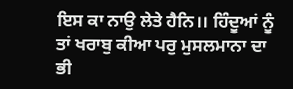ਇਸ ਕਾ ਨਾਉ ਲੇਤੇ ਹੈਨਿ।। ਹਿੰਦੂਆਂ ਨੂੰ ਤਾਂ ਖਰਾਬੁ ਕੀਆ ਪਰੁ ਮੁਸਲਮਾਨਾ ਦਾ ਭੀ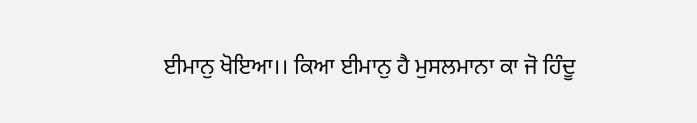ਈਮਾਨੁ ਖੋਇਆ।। ਕਿਆ ਈਮਾਨੁ ਹੈ ਮੁਸਲਮਾਨਾ ਕਾ ਜੋ ਹਿੰਦੂ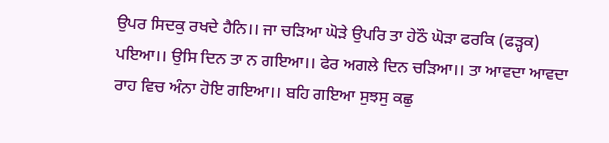ਉਪਰ ਸਿਦਕੁ ਰਖਦੇ ਹੈਨਿ।। ਜਾ ਚੜਿਆ ਘੋੜੇ ਉਪਰਿ ਤਾ ਹੇਠੌ ਘੋੜਾ ਫਰਕਿ (ਫੜ੍ਹਕ) ਪਇਆ।। ਉਸਿ ਦਿਨ ਤਾ ਨ ਗਇਆ।। ਫੇਰ ਅਗਲੇ ਦਿਨ ਚੜਿਆ।। ਤਾ ਆਵਦਾ ਆਵਦਾ ਰਾਹ ਵਿਚ ਅੰਨਾ ਹੋਇ ਗਇਆ।। ਬਹਿ ਗਇਆ ਸੁਝਸੁ ਕਛੁ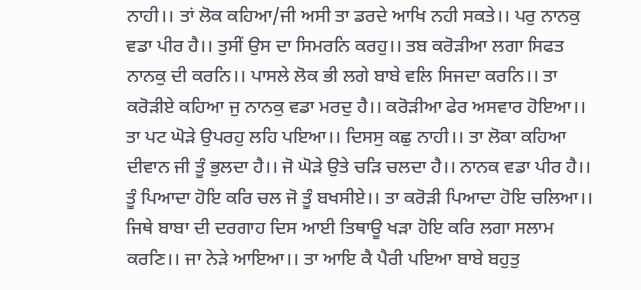ਨਾਹੀ।। ਤਾਂ ਲੋਕ ਕਹਿਆ/ਜੀ ਅਸੀ ਤਾ ਡਰਦੇ ਆਖਿ ਨਹੀ ਸਕਤੇ।। ਪਰੁ ਨਾਨਕੁ ਵਡਾ ਪੀਰ ਹੈ।। ਤੁਸੀਂ ਉਸ ਦਾ ਸਿਮਰਨਿ ਕਰਹੁ।। ਤਬ ਕਰੋੜੀਆ ਲਗਾ ਸਿਫਤ ਨਾਨਕੁ ਦੀ ਕਰਨਿ।। ਪਾਸਲੇ ਲੋਕ ਭੀ ਲਗੇ ਬਾਬੇ ਵਲਿ ਸਿਜਦਾ ਕਰਨਿ।। ਤਾ ਕਰੋੜੀਏ ਕਹਿਆ ਜੁ ਨਾਨਕੁ ਵਡਾ ਮਰਦੁ ਹੈ।। ਕਰੋੜੀਆ ਫੇਰ ਅਸਵਾਰ ਹੋਇਆ।। ਤਾ ਪਟ ਘੋੜੇ ਉਪਰਹੁ ਲਹਿ ਪਇਆ।। ਦਿਸਸੁ ਕਛੁ ਨਾਹੀ।। ਤਾ ਲੋਕਾ ਕਹਿਆ ਦੀਵਾਨ ਜੀ ਤੂੰ ਭੁਲਦਾ ਹੈ।। ਜੋ ਘੋੜੇ ਉਤੇ ਚੜਿ ਚਲਦਾ ਹੈ।। ਨਾਨਕ ਵਡਾ ਪੀਰ ਹੈ।। ਤੂੰ ਪਿਆਦਾ ਹੋਇ ਕਰਿ ਚਲ ਜੋ ਤੂੰ ਬਖਸੀਏ।। ਤਾ ਕਰੋੜੀ ਪਿਆਦਾ ਹੋਇ ਚਲਿਆ।। ਜਿਥੇ ਬਾਬਾ ਦੀ ਦਰਗਾਹ ਦਿਸ ਆਈ ਤਿਥਾਊ ਖੜਾ ਹੋਇ ਕਰਿ ਲਗਾ ਸਲਾਮ ਕਰਣਿ।। ਜਾ ਨੇੜੇ ਆਇਆ।। ਤਾ ਆਇ ਕੈ ਪੈਰੀ ਪਇਆ ਬਾਬੇ ਬਹੁਤੁ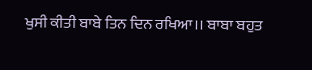ਖੁਸੀ ਕੀਤੀ ਬਾਬੇ ਤਿਨ ਦਿਨ ਰਖਿਆ।। ਬਾਬਾ ਬਹੁਤ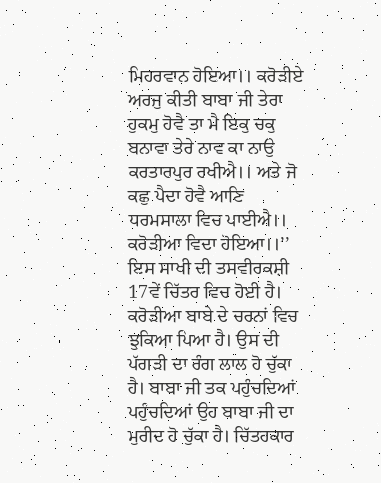ਮਿਹਰਵਾਨ ਹੋਇਆ।। ਕਰੋੜੀਏ ਅਰਜੁ ਕੀਤੀ ਬਾਬਾ ਜੀ ਤੇਰਾ ਹੁਕਮੁ ਹੋਵੈ ਤਾ ਮੈ ਇਕੁ ਚਕੁ ਬਨਾਵਾ ਤੇਰੇ ਨਾਵ ਕਾ ਨਾਉ ਕਰਤਾਰਪੁਰ ਰਖੀਐ।। ਅਤੇ ਜੋ ਕਛੁ ਪੈਦਾ ਹੋਵੈ ਆਣਿ ਧਰਮਸਾਲਾ ਵਿਚ ਪਾਈਐ।। ਕਰੋੜੀਆ ਵਿਦਾ ਹੋਇਆ।।’’
ਇਸ ਸਾਖੀ ਦੀ ਤਸਵੀਰਕਸ਼ੀ 17ਵੇਂ ਚਿੱਤਰ ਵਿਚ ਹੋਈ ਹੈ। ਕਰੋੜੀਆ ਬਾਬੇ ਦੇ ਚਰਨਾਂ ਵਿਚ ਝੁਕਿਆ ਪਿਆ ਹੈ। ਉਸ ਦੀ ਪੱਗੜੀ ਦਾ ਰੰਗ ਲਾਲ ਹੋ ਚੁੱਕਾ ਹੈ। ਬਾਬਾ ਜੀ ਤਕ ਪਹੁੰਚਦਿਆਂ ਪਹੁੰਚਦਿਆਂ ਉਹ ਬਾਬਾ ਜੀ ਦਾ ਮੁਰੀਦ ਹੋ ਚੁੱਕਾ ਹੈ। ਚਿੱਤਰਕਾਰ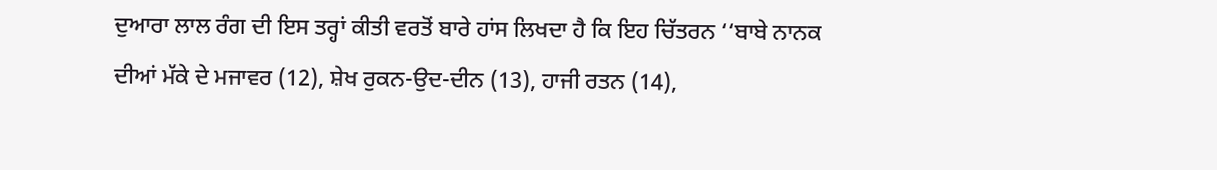ਦੁਆਰਾ ਲਾਲ ਰੰਗ ਦੀ ਇਸ ਤਰ੍ਹਾਂ ਕੀਤੀ ਵਰਤੋਂ ਬਾਰੇ ਹਾਂਸ ਲਿਖਦਾ ਹੈ ਕਿ ਇਹ ਚਿੱਤਰਨ ‘‘ਬਾਬੇ ਨਾਨਕ ਦੀਆਂ ਮੱਕੇ ਦੇ ਮਜਾਵਰ (12), ਸ਼ੇਖ ਰੁਕਨ-ਉਦ-ਦੀਨ (13), ਹਾਜੀ ਰਤਨ (14),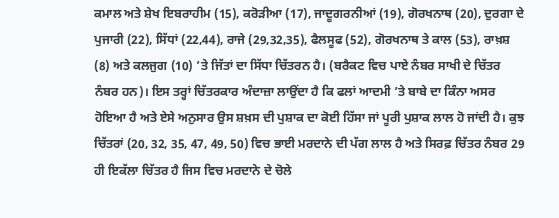ਕਮਾਲ ਅਤੇ ਸ਼ੇਖ ਇਬਰਾਹੀਮ (15), ਕਰੋੜੀਆ (17), ਜਾਦੂਗਰਨੀਆਂ (19), ਗੋਰਖਨਾਥ (20), ਦੁਰਗਾ ਦੇ ਪੁਜਾਰੀ (22), ਸਿੱਧਾਂ (22,44), ਰਾਜੇ (29,32,35), ਫੈਲਸੂਫ (52), ਗੋਰਖਨਾਥ ਤੇ ਕਾਲ (53), ਰਾਖ਼ਸ਼ (8) ਅਤੇ ਕਲਜੁਗ (10) ’ਤੇ ਜਿੱਤਾਂ ਦਾ ਸਿੱਧਾ ਚਿੱਤਰਨ ਹੈ। (ਬਰੈਕਟ ਵਿਚ ਪਾਏ ਨੰਬਰ ਸਾਖੀ ਦੇ ਚਿੱਤਰ ਨੰਬਰ ਹਨ)। ਇਸ ਤਰ੍ਹਾਂ ਚਿੱਤਰਕਾਰ ਅੰਦਾਜ਼ਾ ਲਾਉਂਦਾ ਹੈ ਕਿ ਫਲਾਂ ਆਦਮੀ ’ਤੇ ਬਾਬੇ ਦਾ ਕਿੰਨਾ ਅਸਰ ਹੋਇਆ ਹੈ ਅਤੇ ਏਸੇ ਅਨੁਸਾਰ ਉਸ ਸ਼ਖ਼ਸ ਦੀ ਪੁਸ਼ਾਕ ਦਾ ਕੋਈ ਹਿੱਸਾ ਜਾਂ ਪੂਰੀ ਪੁਸ਼ਾਕ ਲਾਲ ਹੋ ਜਾਂਦੀ ਹੈ। ਕੁਝ ਚਿੱਤਰਾਂ (20, 32, 35, 47, 49, 50) ਵਿਚ ਭਾਈ ਮਰਦਾਨੇ ਦੀ ਪੱਗ ਲਾਲ ਹੈ ਅਤੇ ਸਿਰਫ਼ ਚਿੱਤਰ ਨੰਬਰ 29 ਹੀ ਇਕੱਲਾ ਚਿੱਤਰ ਹੈ ਜਿਸ ਵਿਚ ਮਰਦਾਨੇ ਦੇ ਚੋਲੇ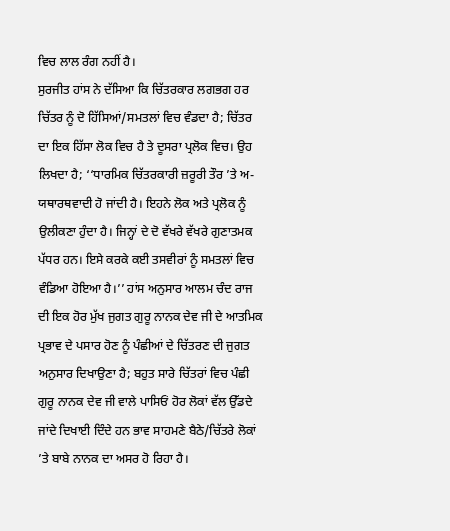ਵਿਚ ਲਾਲ ਰੰਗ ਨਹੀਂ ਹੈ।
ਸੁਰਜੀਤ ਹਾਂਸ ਨੇ ਦੱਸਿਆ ਕਿ ਚਿੱਤਰਕਾਰ ਲਗਭਗ ਹਰ ਚਿੱਤਰ ਨੂੰ ਦੋ ਹਿੱਸਿਆਂ/ਸਮਤਲਾਂ ਵਿਚ ਵੰਡਦਾ ਹੈ; ਚਿੱਤਰ ਦਾ ਇਕ ਹਿੱਸਾ ਲੋਕ ਵਿਚ ਹੈ ਤੇ ਦੂਸਰਾ ਪ੍ਰਲੋਕ ਵਿਚ। ਉਹ ਲਿਖਦਾ ਹੈ; ‘‘ਧਾਰਮਿਕ ਚਿੱਤਰਕਾਰੀ ਜ਼ਰੂਰੀ ਤੌਰ ’ਤੇ ਅ-ਯਥਾਰਥਵਾਦੀ ਹੋ ਜਾਂਦੀ ਹੈ। ਇਹਨੇ ਲੋਕ ਅਤੇ ਪ੍ਰਲੋਕ ਨੂੰ ਉਲੀਕਣਾ ਹੁੰਦਾ ਹੈ। ਜਿਨ੍ਹਾਂ ਦੇ ਦੋ ਵੱਖਰੇ ਵੱਖਰੇ ਗੁਣਾਤਮਕ ਪੱਧਰ ਹਨ। ਇਸੇ ਕਰਕੇ ਕਈ ਤਸਵੀਰਾਂ ਨੂੰ ਸਮਤਲਾਂ ਵਿਚ ਵੰਡਿਆ ਹੋਇਆ ਹੈ।’’ ਹਾਂਸ ਅਨੁਸਾਰ ਆਲਮ ਚੰਦ ਰਾਜ ਦੀ ਇਕ ਹੋਰ ਮੁੱਖ ਜੁਗਤ ਗੁਰੂ ਨਾਨਕ ਦੇਵ ਜੀ ਦੇ ਆਤਮਿਕ ਪ੍ਰਭਾਵ ਦੇ ਪਸਾਰ ਹੋਣ ਨੂੰ ਪੰਛੀਆਂ ਦੇ ਚਿੱਤਰਣ ਦੀ ਜੁਗਤ ਅਨੁਸਾਰ ਦਿਖਾਉਣਾ ਹੈ; ਬਹੁਤ ਸਾਰੇ ਚਿੱਤਰਾਂ ਵਿਚ ਪੰਛੀ ਗੁਰੂ ਨਾਨਕ ਦੇਵ ਜੀ ਵਾਲੇ ਪਾਸਿਓਂ ਹੋਰ ਲੋਕਾਂ ਵੱਲ ਉੱਡਦੇ ਜਾਂਦੇ ਦਿਖਾਈ ਦਿੰਦੇ ਹਨ ਭਾਵ ਸਾਹਮਣੇ ਬੈਠੇ/ਚਿੱਤਰੇ ਲੋਕਾਂ ’ਤੇ ਬਾਬੇ ਨਾਨਕ ਦਾ ਅਸਰ ਹੋ ਰਿਹਾ ਹੈ।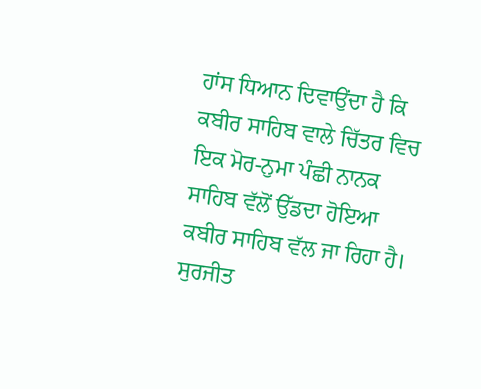ਹਾਂਸ ਧਿਆਨ ਦਿਵਾਉਂਦਾ ਹੈ ਕਿ ਕਬੀਰ ਸਾਹਿਬ ਵਾਲੇ ਚਿੱਤਰ ਵਿਚ ਇਕ ਮੋਰ-ਨੁਮਾ ਪੰਛੀ ਨਾਨਕ ਸਾਹਿਬ ਵੱਲੋਂ ਉੱਡਦਾ ਹੋਇਆ ਕਬੀਰ ਸਾਹਿਬ ਵੱਲ ਜਾ ਰਿਹਾ ਹੈ।
ਸੁਰਜੀਤ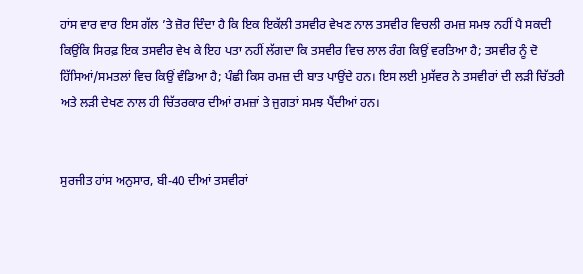ਹਾਂਸ ਵਾਰ ਵਾਰ ਇਸ ਗੱਲ ’ਤੇ ਜ਼ੋਰ ਦਿੰਦਾ ਹੈ ਕਿ ਇਕ ਇਕੱਲੀ ਤਸਵੀਰ ਵੇਖਣ ਨਾਲ ਤਸਵੀਰ ਵਿਚਲੀ ਰਮਜ਼ ਸਮਝ ਨਹੀਂ ਪੈ ਸਕਦੀ ਕਿਉਂਕਿ ਸਿਰਫ਼ ਇਕ ਤਸਵੀਰ ਵੇਖ ਕੇ ਇਹ ਪਤਾ ਨਹੀਂ ਲੱਗਦਾ ਕਿ ਤਸਵੀਰ ਵਿਚ ਲਾਲ ਰੰਗ ਕਿਉਂ ਵਰਤਿਆ ਹੈ; ਤਸਵੀਰ ਨੂੰ ਦੋ ਹਿੱਸਿਆਂ/ਸਮਤਲਾਂ ਵਿਚ ਕਿਉਂ ਵੰਡਿਆ ਹੈ; ਪੰਛੀ ਕਿਸ ਰਮਜ਼ ਦੀ ਬਾਤ ਪਾਉਂਦੇ ਹਨ। ਇਸ ਲਈ ਮੁਸੱਵਰ ਨੇ ਤਸਵੀਰਾਂ ਦੀ ਲੜੀ ਚਿੱਤਰੀ ਅਤੇ ਲੜੀ ਦੇਖਣ ਨਾਲ ਹੀ ਚਿੱਤਰਕਾਰ ਦੀਆਂ ਰਮਜ਼ਾਂ ਤੇ ਜੁਗਤਾਂ ਸਮਝ ਪੈਂਦੀਆਂ ਹਨ।


ਸੁਰਜੀਤ ਹਾਂਸ ਅਨੁਸਾਰ, ਬੀ-40 ਦੀਆਂ ਤਸਵੀਰਾਂ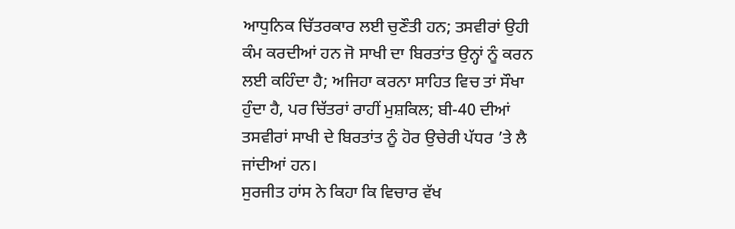ਆਧੁਨਿਕ ਚਿੱਤਰਕਾਰ ਲਈ ਚੁਣੌਤੀ ਹਨ; ਤਸਵੀਰਾਂ ਉਹੀ ਕੰਮ ਕਰਦੀਆਂ ਹਨ ਜੋ ਸਾਖੀ ਦਾ ਬਿਰਤਾਂਤ ਉਨ੍ਹਾਂ ਨੂੰ ਕਰਨ ਲਈ ਕਹਿੰਦਾ ਹੈ; ਅਜਿਹਾ ਕਰਨਾ ਸਾਹਿਤ ਵਿਚ ਤਾਂ ਸੌਖਾ ਹੁੰਦਾ ਹੈ, ਪਰ ਚਿੱਤਰਾਂ ਰਾਹੀਂ ਮੁਸ਼ਕਿਲ; ਬੀ-40 ਦੀਆਂ ਤਸਵੀਰਾਂ ਸਾਖੀ ਦੇ ਬਿਰਤਾਂਤ ਨੂੰ ਹੋਰ ਉਚੇਰੀ ਪੱਧਰ ’ਤੇ ਲੈ ਜਾਂਦੀਆਂ ਹਨ।
ਸੁਰਜੀਤ ਹਾਂਸ ਨੇ ਕਿਹਾ ਕਿ ਵਿਚਾਰ ਵੱਖ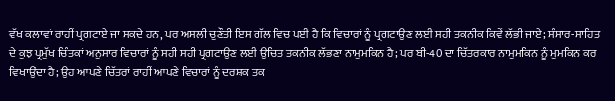ਵੱਖ ਕਲਾਵਾਂ ਰਾਹੀਂ ਪ੍ਰਗਟਾਏ ਜਾ ਸਕਦੇ ਹਨ, ਪਰ ਅਸਲੀ ਚੁਣੌਤੀ ਇਸ ਗੱਲ ਵਿਚ ਪਈ ਹੈ ਕਿ ਵਿਚਾਰਾਂ ਨੂੰ ਪ੍ਰਗਟਾਉਣ ਲਈ ਸਹੀ ਤਕਨੀਕ ਕਿਵੇਂ ਲੱਭੀ ਜਾਏ; ਸੰਸਾਰ-ਸਾਹਿਤ ਦੇ ਕੁਝ ਪ੍ਰਮੁੱਖ ਚਿੰਤਕਾਂ ਅਨੁਸਾਰ ਵਿਚਾਰਾਂ ਨੂੰ ਸਹੀ ਸਹੀ ਪ੍ਰਗਟਾਉਣ ਲਈ ਉਚਿਤ ਤਕਨੀਕ ਲੱਭਣਾ ਨਾਮੁਮਕਿਨ ਹੈ; ਪਰ ਬੀ-40 ਦਾ ਚਿੱਤਰਕਾਰ ਨਾਮੁਮਕਿਨ ਨੂੰ ਮੁਮਕਿਨ ਕਰ ਵਿਖਾਉਂਦਾ ਹੈ; ਉਹ ਆਪਣੇ ਚਿੱਤਰਾਂ ਰਾਹੀਂ ਆਪਣੇ ਵਿਚਾਰਾਂ ਨੂੰ ਦਰਸ਼ਕ ਤਕ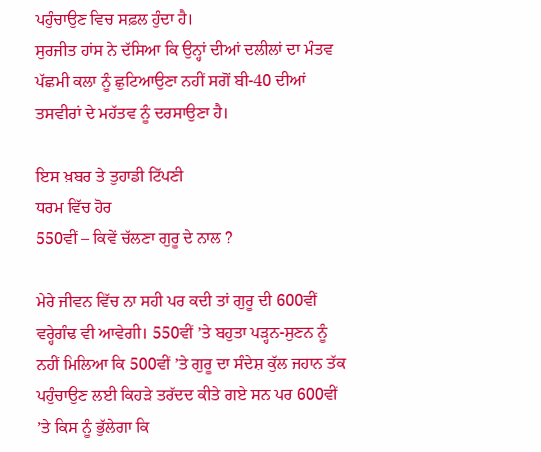ਪਹੁੰਚਾਉਣ ਵਿਚ ਸਫ਼ਲ ਹੁੰਦਾ ਹੈ।
ਸੁਰਜੀਤ ਹਾਂਸ ਨੇ ਦੱਸਿਆ ਕਿ ਉਨ੍ਹਾਂ ਦੀਆਂ ਦਲੀਲਾਂ ਦਾ ਮੰਤਵ ਪੱਛਮੀ ਕਲਾ ਨੂੰ ਛੁਟਿਆਉਣਾ ਨਹੀਂ ਸਗੋਂ ਬੀ-40 ਦੀਆਂ ਤਸਵੀਰਾਂ ਦੇ ਮਹੱਤਵ ਨੂੰ ਦਰਸਾਉਣਾ ਹੈ।

ਇਸ ਖ਼ਬਰ ਤੇ ਤੁਹਾਡੀ ਟਿੱਪਣੀ
ਧਰਮ ਵਿੱਚ ਹੋਰ
550ਵੀਂ – ਕਿਵੇਂ ਚੱਲਣਾ ਗੁਰੂ ਦੇ ਨਾਲ ?

ਮੇਰੇ ਜੀਵਨ ਵਿੱਚ ਨਾ ਸਹੀ ਪਰ ਕਦੀ ਤਾਂ ਗੁਰੂ ਦੀ 600ਵੀਂ ਵਰ੍ਹੇਗੰਢ ਵੀ ਆਵੇਗੀ। 550ਵੀਂ ’ਤੇ ਬਹੁਤਾ ਪੜ੍ਹਨ-ਸੁਣਨ ਨੂੰ ਨਹੀਂ ਮਿਲਿਆ ਕਿ 500ਵੀਂ ’ਤੇ ਗੁਰੂ ਦਾ ਸੰਦੇਸ਼ ਕੁੱਲ ਜਹਾਨ ਤੱਕ ਪਹੁੰਚਾਉਣ ਲਈ ਕਿਹੜੇ ਤਰੱਦਦ ਕੀਤੇ ਗਏ ਸਨ ਪਰ 600ਵੀਂ ’ਤੇ ਕਿਸ ਨੂੰ ਭੁੱਲੇਗਾ ਕਿ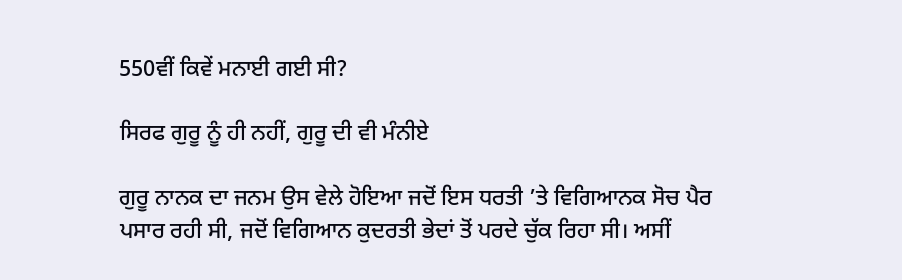550ਵੀਂ ਕਿਵੇਂ ਮਨਾਈ ਗਈ ਸੀ?

ਸਿਰਫ ਗੁਰੂ ਨੂੰ ਹੀ ਨਹੀਂ, ਗੁਰੂ ਦੀ ਵੀ ਮੰਨੀਏ

ਗੁਰੂ ਨਾਨਕ ਦਾ ਜਨਮ ਉਸ ਵੇਲੇ ਹੋਇਆ ਜਦੋਂ ਇਸ ਧਰਤੀ ’ਤੇ ਵਿਗਿਆਨਕ ਸੋਚ ਪੈਰ ਪਸਾਰ ਰਹੀ ਸੀ, ਜਦੋਂ ਵਿਗਿਆਨ ਕੁਦਰਤੀ ਭੇਦਾਂ ਤੋਂ ਪਰਦੇ ਚੁੱਕ ਰਿਹਾ ਸੀ। ਅਸੀਂ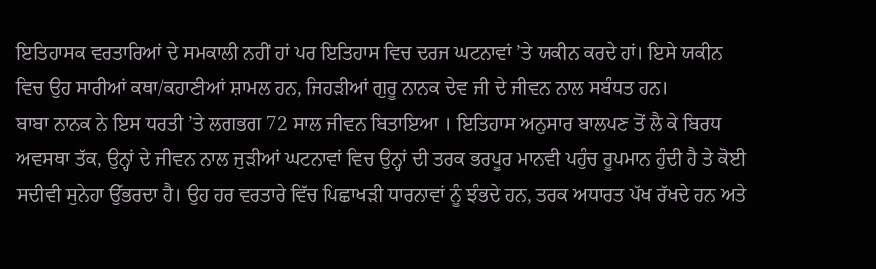ਇਤਿਹਾਸਕ ਵਰਤਾਰਿਆਂ ਦੇ ਸਮਕਾਲੀ ਨਹੀਂ ਹਾਂ ਪਰ ਇਤਿਹਾਸ ਵਿਚ ਦਰਜ ਘਟਨਾਵਾਂ ’ਤੇ ਯਕੀਨ ਕਰਦੇ ਹਾਂ। ਇਸੇ ਯਕੀਨ ਵਿਚ ਉਹ ਸਾਰੀਆਂ ਕਥਾ/ਕਹਾਣੀਆਂ ਸ਼ਾਮਲ ਹਨ, ਜਿਹੜੀਆਂ ਗੁਰੂ ਨਾਨਕ ਦੇਵ ਜੀ ਦੇ ਜੀਵਨ ਨਾਲ ਸਬੰਧਤ ਹਨ।
ਬਾਬਾ ਨਾਨਕ ਨੇ ਇਸ ਧਰਤੀ ’ਤੇ ਲਗਭਗ 72 ਸਾਲ ਜੀਵਨ ਬਿਤਾਇਆ । ਇਤਿਹਾਸ ਅਨੁਸਾਰ ਬਾਲਪਣ ਤੋਂ ਲੈ ਕੇ ਬਿਰਧ ਅਵਸਥਾ ਤੱਕ, ਉਨ੍ਹਾਂ ਦੇ ਜੀਵਨ ਨਾਲ ਜੁੜੀਆਂ ਘਟਨਾਵਾਂ ਵਿਚ ਉਨ੍ਹਾਂ ਦੀ ਤਰਕ ਭਰਪੂਰ ਮਾਨਵੀ ਪਹੁੰਚ ਰੂਪਮਾਨ ਹੁੰਦੀ ਹੈ ਤੇ ਕੋਈ ਸਦੀਵੀ ਸੁਨੇਹਾ ਉੱਭਰਦਾ ਹੈ। ਉਹ ਹਰ ਵਰਤਾਰੇ ਵਿੱਚ ਪਿਛਾਖੜੀ ਧਾਰਨਾਵਾਂ ਨੂੰ ਝੰਭਦੇ ਹਨ, ਤਰਕ ਅਧਾਰਤ ਪੱਖ ਰੱਖਦੇ ਹਨ ਅਤੇ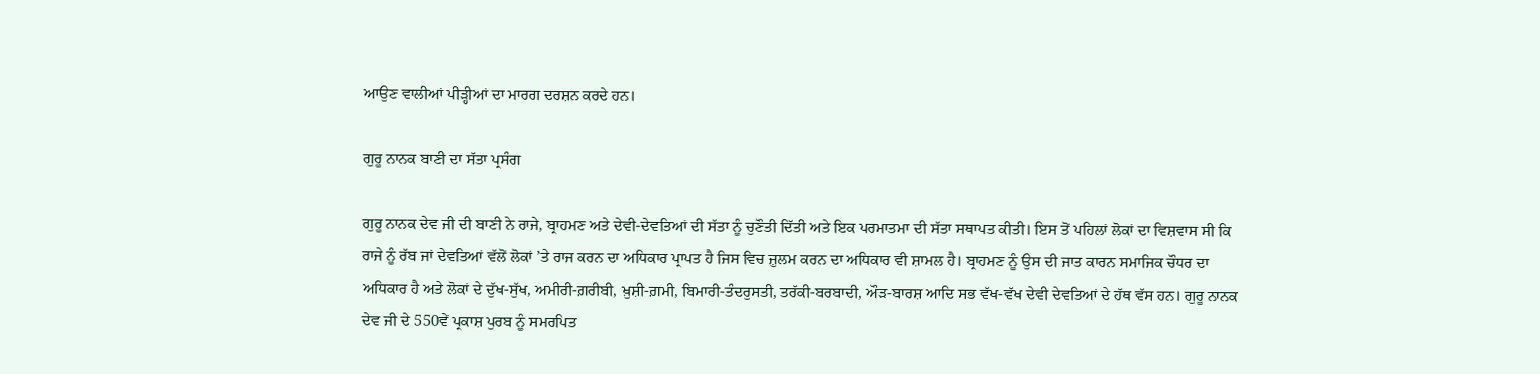ਆਉਣ ਵਾਲੀਆਂ ਪੀੜ੍ਹੀਆਂ ਦਾ ਮਾਰਗ ਦਰਸ਼ਨ ਕਰਦੇ ਹਨ।

ਗੁਰੂ ਨਾਨਕ ਬਾਣੀ ਦਾ ਸੱਤਾ ਪ੍ਰਸੰਗ

ਗੁਰੂ ਨਾਨਕ ਦੇਵ ਜੀ ਦੀ ਬਾਣੀ ਨੇ ਰਾਜੇ, ਬ੍ਰਾਹਮਣ ਅਤੇ ਦੇਵੀ-ਦੇਵਤਿਆਂ ਦੀ ਸੱਤਾ ਨੂੰ ਚੁਣੌਤੀ ਦਿੱਤੀ ਅਤੇ ਇਕ ਪਰਮਾਤਮਾ ਦੀ ਸੱਤਾ ਸਥਾਪਤ ਕੀਤੀ। ਇਸ ਤੋਂ ਪਹਿਲਾਂ ਲੋਕਾਂ ਦਾ ਵਿਸ਼ਵਾਸ ਸੀ ਕਿ ਰਾਜੇ ਨੂੰ ਰੱਬ ਜਾਂ ਦੇਵਤਿਆਂ ਵੱਲੋਂ ਲੋਕਾਂ ’ਤੇ ਰਾਜ ਕਰਨ ਦਾ ਅਧਿਕਾਰ ਪ੍ਰਾਪਤ ਹੈ ਜਿਸ ਵਿਚ ਜ਼ੁਲਮ ਕਰਨ ਦਾ ਅਧਿਕਾਰ ਵੀ ਸ਼ਾਮਲ ਹੈ। ਬ੍ਰਾਹਮਣ ਨੂੰ ਉਸ ਦੀ ਜਾਤ ਕਾਰਨ ਸਮਾਜਿਕ ਚੌਧਰ ਦਾ ਅਧਿਕਾਰ ਹੈ ਅਤੇ ਲੋਕਾਂ ਦੇ ਦੁੱਖ-ਸੁੱਖ, ਅਮੀਰੀ-ਗ਼ਰੀਬੀ, ਖ਼ੁਸ਼ੀ-ਗ਼ਮੀ, ਬਿਮਾਰੀ-ਤੰਦਰੁਸਤੀ, ਤਰੱਕੀ-ਬਰਬਾਦੀ, ਔੜ-ਬਾਰਸ਼ ਆਦਿ ਸਭ ਵੱਖ-ਵੱਖ ਦੇਵੀ ਦੇਵਤਿਆਂ ਦੇ ਹੱਥ ਵੱਸ ਹਨ। ਗੁਰੂ ਨਾਨਕ ਦੇਵ ਜੀ ਦੇ 550ਵੇਂ ਪ੍ਰਕਾਸ਼ ਪੁਰਬ ਨੂੰ ਸਮਰਪਿਤ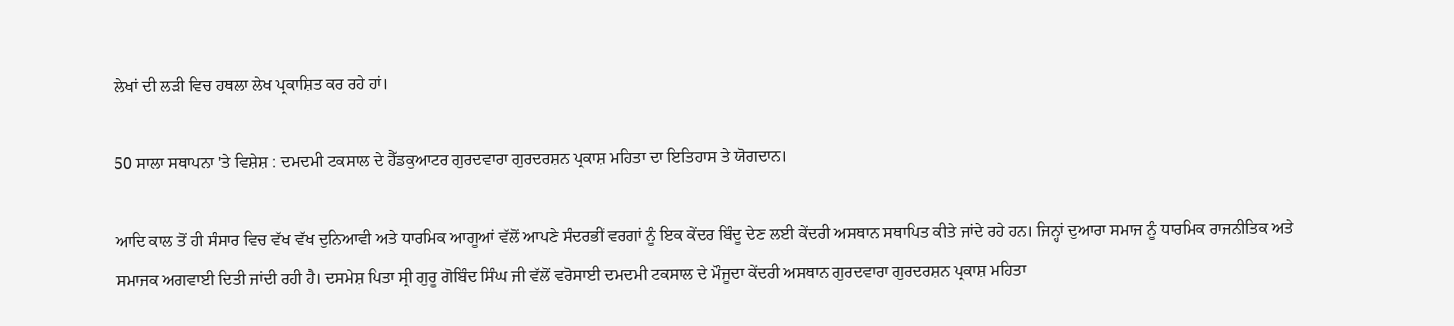ਲੇਖਾਂ ਦੀ ਲੜੀ ਵਿਚ ਹਥਲਾ ਲੇਖ ਪ੍ਰਕਾਸ਼ਿਤ ਕਰ ਰਹੇ ਹਾਂ।

50 ਸਾਲਾ ਸਥਾਪਨਾ 'ਤੇ ਵਿਸ਼ੇਸ਼ : ਦਮਦਮੀ ਟਕਸਾਲ ਦੇ ਹੈੱਡਕੁਆਟਰ ਗੁਰਦਵਾਰਾ ਗੁਰਦਰਸ਼ਨ ਪ੍ਰਕਾਸ਼ ਮਹਿਤਾ ਦਾ ਇਤਿਹਾਸ ਤੇ ਯੋਗਦਾਨ।

ਆਦਿ ਕਾਲ ਤੋਂ ਹੀ ਸੰਸਾਰ ਵਿਚ ਵੱਖ ਵੱਖ ਦੁਨਿਆਵੀ ਅਤੇ ਧਾਰਮਿਕ ਆਗੂਆਂ ਵੱਲੋਂ ਆਪਣੇ ਸੰਦਰਭੀਂ ਵਰਗਾਂ ਨੂੰ ਇਕ ਕੇਂਦਰ ਬਿੰਦੂ ਦੇਣ ਲਈ ਕੇਂਦਰੀ ਅਸਥਾਨ ਸਥਾਪਿਤ ਕੀਤੇ ਜਾਂਦੇ ਰਹੇ ਹਨ। ਜਿਨ੍ਹਾਂ ਦੁਆਰਾ ਸਮਾਜ ਨੂੰ ਧਾਰਮਿਕ ਰਾਜਨੀਤਿਕ ਅਤੇ ਸਮਾਜਕ ਅਗਵਾਈ ਦਿਤੀ ਜਾਂਦੀ ਰਹੀ ਹੈ। ਦਸਮੇਸ਼ ਪਿਤਾ ਸ੍ਰੀ ਗੁਰੂ ਗੋਬਿੰਦ ਸਿੰਘ ਜੀ ਵੱਲੋਂ ਵਰੋਸਾਈ ਦਮਦਮੀ ਟਕਸਾਲ ਦੇ ਮੌਜੂਦਾ ਕੇਂਦਰੀ ਅਸਥਾਨ ਗੁਰਦਵਾਰਾ ਗੁਰਦਰਸ਼ਨ ਪ੍ਰਕਾਸ਼ ਮਹਿਤਾ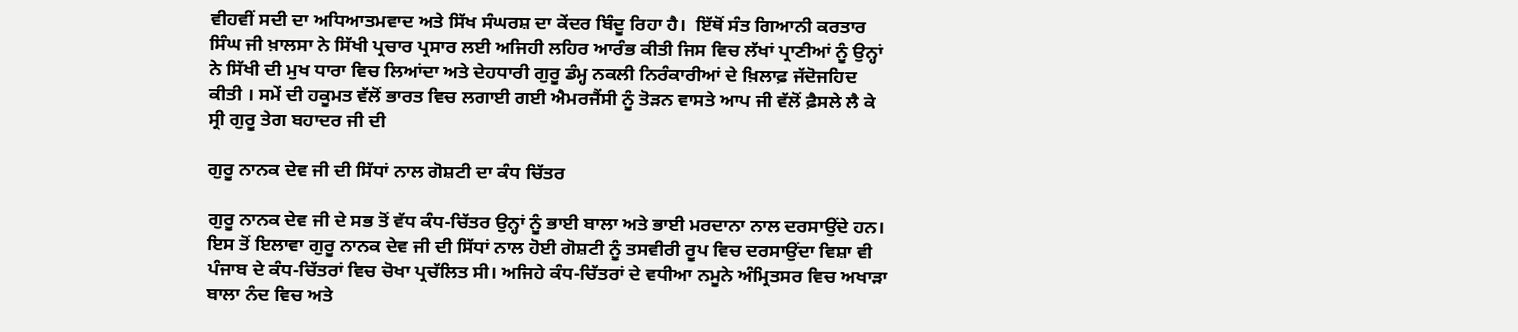ਵੀਹਵੀਂ ਸਦੀ ਦਾ ਅਧਿਆਤਮਵਾਦ ਅਤੇ ਸਿੱਖ ਸੰਘਰਸ਼ ਦਾ ਕੇਂਦਰ ਬਿੰਦੂ ਰਿਹਾ ਹੈ।  ਇੱਥੋਂ ਸੰਤ ਗਿਆਨੀ ਕਰਤਾਰ ਸਿੰਘ ਜੀ ਖ਼ਾਲਸਾ ਨੇ ਸਿੱਖੀ ਪ੍ਰਚਾਰ ਪ੍ਰਸਾਰ ਲਈ ਅਜਿਹੀ ਲਹਿਰ ਆਰੰਭ ਕੀਤੀ ਜਿਸ ਵਿਚ ਲੱਖਾਂ ਪ੍ਰਾਣੀਆਂ ਨੂੰ ਉਨ੍ਹਾਂ ਨੇ ਸਿੱਖੀ ਦੀ ਮੁਖ ਧਾਰਾ ਵਿਚ ਲਿਆਂਦਾ ਅਤੇ ਦੇਹਧਾਰੀ ਗੁਰੂ ਡੰਮ੍ਹ ਨਕਲੀ ਨਿਰੰਕਾਰੀਆਂ ਦੇ ਖ਼ਿਲਾਫ਼ ਜੱਦੋਜਹਿਦ ਕੀਤੀ । ਸਮੇਂ ਦੀ ਹਕੂਮਤ ਵੱਲੋਂ ਭਾਰਤ ਵਿਚ ਲਗਾਈ ਗਈ ਐਮਰਜੈਂਸੀ ਨੂੰ ਤੋੜਨ ਵਾਸਤੇ ਆਪ ਜੀ ਵੱਲੋਂ ਫ਼ੈਸਲੇ ਲੈ ਕੇ ਸ੍ਰੀ ਗੁਰੂ ਤੇਗ ਬਹਾਦਰ ਜੀ ਦੀ

ਗੁਰੂ ਨਾਨਕ ਦੇਵ ਜੀ ਦੀ ਸਿੱਧਾਂ ਨਾਲ ਗੋਸ਼ਟੀ ਦਾ ਕੰਧ ਚਿੱਤਰ

ਗੁਰੂ ਨਾਨਕ ਦੇਵ ਜੀ ਦੇ ਸਭ ਤੋਂ ਵੱਧ ਕੰਧ-ਚਿੱਤਰ ਉਨ੍ਹਾਂ ਨੂੰ ਭਾਈ ਬਾਲਾ ਅਤੇ ਭਾਈ ਮਰਦਾਨਾ ਨਾਲ ਦਰਸਾਉਂਦੇ ਹਨ। ਇਸ ਤੋਂ ਇਲਾਵਾ ਗੁਰੂ ਨਾਨਕ ਦੇਵ ਜੀ ਦੀ ਸਿੱਧਾਂ ਨਾਲ ਹੋਈ ਗੋਸ਼ਟੀ ਨੂੰ ਤਸਵੀਰੀ ਰੂਪ ਵਿਚ ਦਰਸਾਉਂਦਾ ਵਿਸ਼ਾ ਵੀ ਪੰਜਾਬ ਦੇ ਕੰਧ-ਚਿੱਤਰਾਂ ਵਿਚ ਚੋਖਾ ਪ੍ਰਚੱਲਿਤ ਸੀ। ਅਜਿਹੇ ਕੰਧ-ਚਿੱਤਰਾਂ ਦੇ ਵਧੀਆ ਨਮੂਨੇ ਅੰਮ੍ਰਿਤਸਰ ਵਿਚ ਅਖਾੜਾ ਬਾਲਾ ਨੰਦ ਵਿਚ ਅਤੇ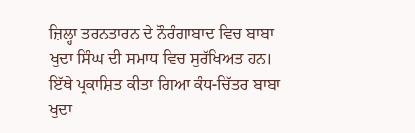ਜ਼ਿਲ੍ਹਾ ਤਰਨਤਾਰਨ ਦੇ ਨੌਰੰਗਾਬਾਦ ਵਿਚ ਬਾਬਾ ਖੁਦਾ ਸਿੰਘ ਦੀ ਸਮਾਧ ਵਿਚ ਸੁਰੱਖਿਅਤ ਹਨ। ਇੱਥੇ ਪ੍ਰਕਾਸ਼ਿਤ ਕੀਤਾ ਗਿਆ ਕੰਧ-ਚਿੱਤਰ ਬਾਬਾ ਖੁਦਾ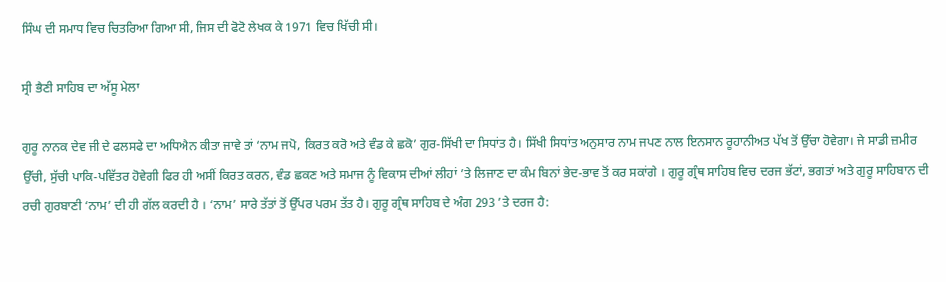ਸਿੰਘ ਦੀ ਸਮਾਧ ਵਿਚ ਚਿਤਰਿਆ ਗਿਆ ਸੀ, ਜਿਸ ਦੀ ਫੋਟੋ ਲੇਖਕ ਕੇ 1971 ਵਿਚ ਖਿੱਚੀ ਸੀ।

ਸ੍ਰੀ ਭੈਣੀ ਸਾਹਿਬ ਦਾ ਅੱਸੂ ਮੇਲਾ

ਗੁਰੂ ਨਾਨਕ ਦੇਵ ਜੀ ਦੇ ਫਲਸਫੇ ਦਾ ਅਧਿਐਨ ਕੀਤਾ ਜਾਵੇ ਤਾਂ ‘ਨਾਮ ਜਪੋ, ਕਿਰਤ ਕਰੋ ਅਤੇ ਵੰਡ ਕੇ ਛਕੋ’ ਗੁਰ-ਸਿੱਖੀ ਦਾ ਸਿਧਾਂਤ ਹੈ। ਸਿੱਖੀ ਸਿਧਾਂਤ ਅਨੁਸਾਰ ਨਾਮ ਜਪਣ ਨਾਲ ਇਨਸਾਨ ਰੂਹਾਨੀਅਤ ਪੱਖ ਤੋਂ ਉੱਚਾ ਹੋਵੇਗਾ। ਜੇ ਸਾਡੀ ਜ਼ਮੀਰ ਉੱਚੀ, ਸੁੱਚੀ ਪਾਕਿ-ਪਵਿੱਤਰ ਹੋਵੇਗੀ ਫਿਰ ਹੀ ਅਸੀਂ ਕਿਰਤ ਕਰਨ, ਵੰਡ ਛਕਣ ਅਤੇ ਸਮਾਜ ਨੂੰ ਵਿਕਾਸ ਦੀਆਂ ਲੀਹਾਂ ’ਤੇ ਲਿਜਾਣ ਦਾ ਕੰਮ ਬਿਨਾਂ ਭੇਦ-ਭਾਵ ਤੋਂ ਕਰ ਸਕਾਂਗੇ । ਗੁਰੂ ਗ੍ਰੰਥ ਸਾਹਿਬ ਵਿਚ ਦਰਜ ਭੱਟਾਂ, ਭਗਤਾਂ ਅਤੇ ਗੁਰੂ ਸਾਹਿਬਾਨ ਦੀ ਰਚੀ ਗੁਰਬਾਣੀ ‘ਨਾਮ’ ਦੀ ਹੀ ਗੱਲ ਕਰਦੀ ਹੈ । ‘ਨਾਮ’ ਸਾਰੇ ਤੱਤਾਂ ਤੋਂ ਉੱਪਰ ਪਰਮ ਤੱਤ ਹੈ। ਗੁਰੂ ਗ੍ਰੰਥ ਸਾਹਿਬ ਦੇ ਅੰਗ 293 ’ਤੇ ਦਰਜ ਹੈ: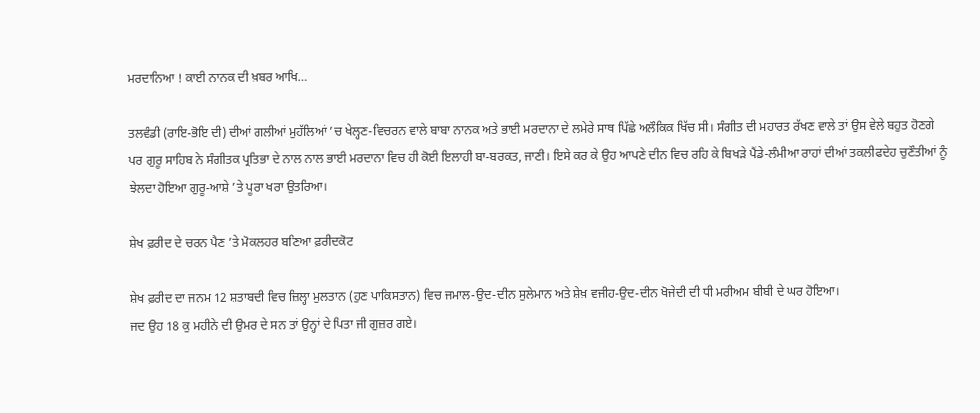ਮਰਦਾਨਿਆ ! ਕਾਈ ਨਾਨਕ ਦੀ ਖ਼ਬਰ ਆਖਿ…

ਤਲਵੰਡੀ (ਰਾਇ-ਭੋਇ ਦੀ) ਦੀਆਂ ਗਲੀਆਂ ਮੁਹੱਲਿਆਂ ’ਚ ਖੇਲ੍ਹਣ-ਵਿਚਰਨ ਵਾਲੇ ਬਾਬਾ ਨਾਨਕ ਅਤੇ ਭਾਈ ਮਰਦਾਨਾ ਦੇ ਲਮੇਰੇ ਸਾਥ ਪਿੱਛੇ ਅਲੌਕਿਕ ਖਿੱਚ ਸੀ। ਸੰਗੀਤ ਦੀ ਮਹਾਰਤ ਰੱਖਣ ਵਾਲੇ ਤਾਂ ਉਸ ਵੇਲੇ ਬਹੁਤ ਹੋਣਗੇ ਪਰ ਗੁਰੂ ਸਾਹਿਬ ਨੇ ਸੰਗੀਤਕ ਪ੍ਰਤਿਭਾ ਦੇ ਨਾਲ ਨਾਲ ਭਾਈ ਮਰਦਾਨਾ ਵਿਚ ਹੀ ਕੋਈ ਇਲਾਹੀ ਬਾ-ਬਰਕਤ, ਜਾਣੀ। ਇਸੇ ਕਰ ਕੇ ਉਹ ਆਪਣੇ ਦੀਨ ਵਿਚ ਰਹਿ ਕੇ ਬਿਖੜੇ ਪੈਂਡੇ-ਲੰਮੀਆ ਰਾਹਾਂ ਦੀਆਂ ਤਕਲੀਫਦੇਹ ਚੁਣੌਤੀਆਂ ਨੂੰ ਝੇਲਦਾ ਹੋਇਆ ਗੁਰੂ-ਆਸ਼ੇ ’ਤੇ ਪੂਰਾ ਖਰਾ ਉਤਰਿਆ।

ਸ਼ੇਖ ਫ਼ਰੀਦ ਦੇ ਚਰਨ ਪੈਣ ’ਤੇ ਮੋਕਲਹਰ ਬਣਿਆ ਫ਼ਰੀਦਕੋਟ

ਸ਼ੇਖ ਫ਼ਰੀਦ ਦਾ ਜਨਮ 12 ਸ਼ਤਾਬਦੀ ਵਿਚ ਜ਼ਿਲ੍ਹਾ ਮੁਲਤਾਨ (ਹੁਣ ਪਾਕਿਸਤਾਨ) ਵਿਚ ਜਮਾਲ-ਉਦ-ਦੀਨ ਸੁਲੇਮਾਨ ਅਤੇ ਸ਼ੇਖ਼ ਵਜੀਹ-ਉਦ-ਦੀਨ ਖੋਜੇਦੀ ਦੀ ਧੀ ਮਰੀਅਮ ਬੀਬੀ ਦੇ ਘਰ ਹੋਇਆ।
ਜਦ ਉਹ 18 ਕੁ ਮਹੀਨੇ ਦੀ ਉਮਰ ਦੇ ਸਨ ਤਾਂ ਉਨ੍ਹਾਂ ਦੇ ਪਿਤਾ ਜੀ ਗੁਜ਼ਰ ਗਏ।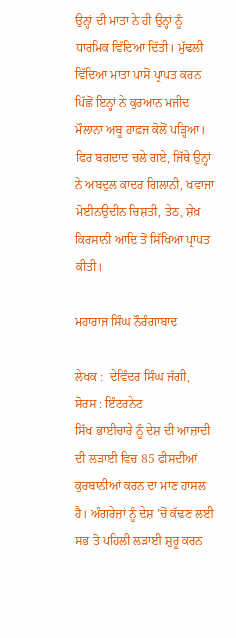ਉਨ੍ਹਾਂ ਦੀ ਮਾਤਾ ਨੇ ਹੀ ਉਨ੍ਹਾਂ ਨੂੰ ਧਾਰਮਿਕ ਵਿੱਦਿਆ ਦਿੱਤੀ। ਮੁੱਢਲੀ ਵਿੱਦਿਆ ਮਾਤਾ ਪਾਸੋਂ ਪ੍ਰਾਪਤ ਕਰਨ ਪਿੱਛੋਂ ਇਨ੍ਹਾਂ ਨੇ ਕੁਰਆਨ ਮਜੀਦ ਮੌਲਾਨਾ ਅਬੂ ਹਾਫ਼ਜ ਕੋਲੋਂ ਪੜ੍ਹਿਆ। ਫਿਰ ਬਗਦਾਦ ਚਲੇ ਗਏ, ਜਿੱਥੇ ਉਨ੍ਹਾਂ ਨੇ ਅਬਦੁਲ ਕਾਦਰ ਗਿਲਾਨੀ, ਖਵਾਜਾ ਮੋਈਨਉਦੀਨ ਚਿਸ਼ਤੀ, ਤੇਠ, ਸ਼ੇਖ਼ ਕਿਰਸਾਨੀ ਆਦਿ ਤੋਂ ਸਿੱਖਿਆ ਪ੍ਰਾਪਤ ਕੀਤੀ।

ਮਹਾਰਾਜ ਸਿੰਘ ਨੌਰੰਗਾਬਾਦ

ਲੇਖਕ :  ਦੇਵਿੰਦਰ ਸਿੰਘ ਜੱਗੀ,  ਸੋਰਸ : ਇੰਟਰਨੇਟ
ਸਿੱਖ ਭਾਈਚਾਰੇ ਨੂੰ ਦੇਸ਼ ਦੀ ਆਜ਼ਾਦੀ ਦੀ ਲੜਾਈ ਵਿਚ 85 ਫੀਸਦੀਆਂ ਕੁਰਬਾਨੀਆਂ ਕਰਨ ਦਾ ਮਾਣ ਹਾਸਲ ਹੈ। ਅੰਗਰੇਜ਼ਾਂ ਨੂੰ ਦੇਸ਼ ’ਚੋਂ ਕੱਢਣ ਲਈ ਸਭ ਤੋ ਪਹਿਲੀ ਲੜਾਈ ਸ਼ੁਰੂ ਕਰਨ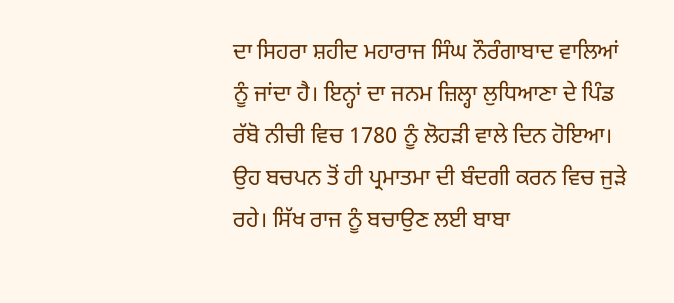ਦਾ ਸਿਹਰਾ ਸ਼ਹੀਦ ਮਹਾਰਾਜ ਸਿੰਘ ਨੌਰੰਗਾਬਾਦ ਵਾਲਿਆਂ ਨੂੰ ਜਾਂਦਾ ਹੈ। ਇਨ੍ਹਾਂ ਦਾ ਜਨਮ ਜ਼ਿਲ੍ਹਾ ਲੁਧਿਆਣਾ ਦੇ ਪਿੰਡ ਰੱਬੋ ਨੀਚੀ ਵਿਚ 1780 ਨੂੰ ਲੋਹੜੀ ਵਾਲੇ ਦਿਨ ਹੋਇਆ। ਉਹ ਬਚਪਨ ਤੋਂ ਹੀ ਪ੍ਰਮਾਤਮਾ ਦੀ ਬੰਦਗੀ ਕਰਨ ਵਿਚ ਜੁੜੇ ਰਹੇ। ਸਿੱਖ ਰਾਜ ਨੂੰ ਬਚਾਉਣ ਲਈ ਬਾਬਾ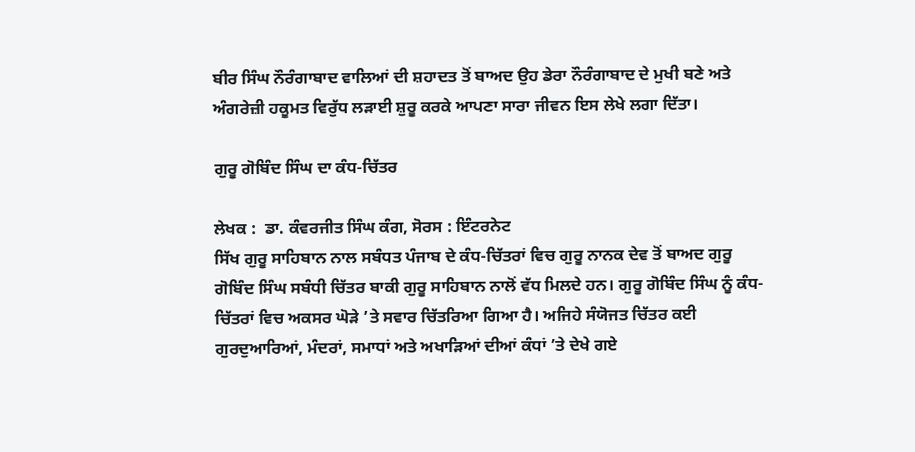ਬੀਰ ਸਿੰਘ ਨੌਰੰਗਾਬਾਦ ਵਾਲਿਆਂ ਦੀ ਸ਼ਹਾਦਤ ਤੋਂ ਬਾਅਦ ਉਹ ਡੇਰਾ ਨੌਰੰਗਾਬਾਦ ਦੇ ਮੁਖੀ ਬਣੇ ਅਤੇ ਅੰਗਰੇਜ਼ੀ ਹਕੂਮਤ ਵਿਰੁੱਧ ਲੜਾਈ ਸ਼ੁਰੂ ਕਰਕੇ ਆਪਣਾ ਸਾਰਾ ਜੀਵਨ ਇਸ ਲੇਖੇ ਲਗਾ ਦਿੱਤਾ।

ਗੁਰੂ ਗੋਬਿੰਦ ਸਿੰਘ ਦਾ ਕੰਧ-ਚਿੱਤਰ

ਲੇਖਕ :  ਡਾ. ਕੰਵਰਜੀਤ ਸਿੰਘ ਕੰਗ, ਸੋਰਸ : ਇੰਟਰਨੇਟ
ਸਿੱਖ ਗੁਰੂ ਸਾਹਿਬਾਨ ਨਾਲ ਸਬੰਧਤ ਪੰਜਾਬ ਦੇ ਕੰਧ-ਚਿੱਤਰਾਂ ਵਿਚ ਗੁਰੂ ਨਾਨਕ ਦੇਵ ਤੋਂ ਬਾਅਦ ਗੁਰੂ ਗੋਬਿੰਦ ਸਿੰਘ ਸਬੰਧੀ ਚਿੱਤਰ ਬਾਕੀ ਗੁਰੂ ਸਾਹਿਬਾਨ ਨਾਲੋਂ ਵੱਧ ਮਿਲਦੇ ਹਨ। ਗੁਰੂ ਗੋਬਿੰਦ ਸਿੰਘ ਨੂੰ ਕੰਧ-ਚਿੱਤਰਾਂ ਵਿਚ ਅਕਸਰ ਘੋੜੇ ’ਤੇ ਸਵਾਰ ਚਿੱਤਰਿਆ ਗਿਆ ਹੈ। ਅਜਿਹੇ ਸੰਯੋਜਤ ਚਿੱਤਰ ਕਈ ਗੁਰਦੁਆਰਿਆਂ, ਮੰਦਰਾਂ, ਸਮਾਧਾਂ ਅਤੇ ਅਖਾੜਿਆਂ ਦੀਆਂ ਕੰਧਾਂ ’ਤੇ ਦੇਖੇ ਗਏ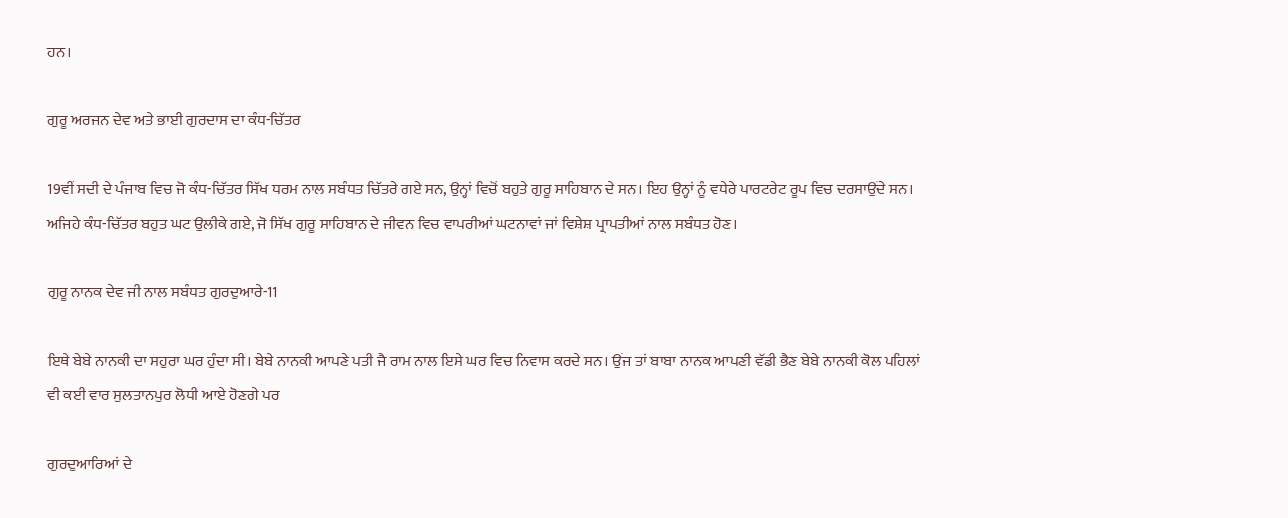ਹਨ।

ਗੁਰੂ ਅਰਜਨ ਦੇਵ ਅਤੇ ਭਾਈ ਗੁਰਦਾਸ ਦਾ ਕੰਧ-ਚਿੱਤਰ

19ਵੀਂ ਸਦੀ ਦੇ ਪੰਜਾਬ ਵਿਚ ਜੋ ਕੰਧ-ਚਿੱਤਰ ਸਿੱਖ ਧਰਮ ਨਾਲ ਸਬੰਧਤ ਚਿੱਤਰੇ ਗਏ ਸਨ, ਉਨ੍ਹਾਂ ਵਿਚੋਂ ਬਹੁਤੇ ਗੁਰੂ ਸਾਹਿਬਾਨ ਦੇ ਸਨ। ਇਹ ਉਨ੍ਹਾਂ ਨੂੰ ਵਧੇਰੇ ਪਾਰਟਰੇਟ ਰੂਪ ਵਿਚ ਦਰਸਾਉਂਦੇ ਸਨ। ਅਜਿਹੇ ਕੰਧ-ਚਿੱਤਰ ਬਹੁਤ ਘਟ ਉਲੀਕੇ ਗਏ, ਜੋ ਸਿੱਖ ਗੁਰੂ ਸਾਹਿਬਾਨ ਦੇ ਜੀਵਨ ਵਿਚ ਵਾਪਰੀਆਂ ਘਟਨਾਵਾਂ ਜਾਂ ਵਿਸ਼ੇਸ਼ ਪ੍ਰਾਪਤੀਆਂ ਨਾਲ ਸਬੰਧਤ ਹੋਣ।

ਗੁਰੂ ਨਾਨਕ ਦੇਵ ਜੀ ਨਾਲ ਸਬੰਧਤ ਗੁਰਦੁਆਰੇ-11

ਇਥੇ ਬੇਬੇ ਨਾਨਕੀ ਦਾ ਸਹੁਰਾ ਘਰ ਹੁੰਦਾ ਸੀ। ਬੇਬੇ ਨਾਨਕੀ ਆਪਣੇ ਪਤੀ ਜੈ ਰਾਮ ਨਾਲ ਇਸੇ ਘਰ ਵਿਚ ਨਿਵਾਸ ਕਰਦੇ ਸਨ। ਉਂਜ ਤਾਂ ਬਾਬਾ ਨਾਨਕ ਆਪਣੀ ਵੱਡੀ ਭੈਣ ਬੇਬੇ ਨਾਨਕੀ ਕੋਲ ਪਹਿਲਾਂ ਵੀ ਕਈ ਵਾਰ ਸੁਲਤਾਨਪੁਰ ਲੋਧੀ ਆਏ ਹੋਣਗੇ ਪਰ

ਗੁਰਦੁਆਰਿਆਂ ਦੇ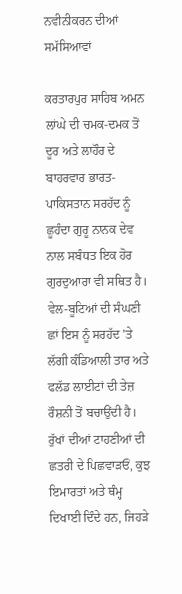ਨਵੀਨੀਕਰਨ ਦੀਆਂ ਸਮੱਸਿਆਵਾਂ

ਕਰਤਾਰਪੁਰ ਸਾਹਿਬ ਅਮਨ ਲਾਂਘੇ ਦੀ ਚਮਕ-ਦਮਕ ਤੋਂ ਦੂਰ ਅਤੇ ਲਾਹੌਰ ਦੇ ਬਾਹਰਵਾਰ ਭਾਰਤ-ਪਾਕਿਸਤਾਨ ਸਰਹੱਦ ਨੂੰ ਛੂਹੰਦਾ ਗੁਰੂ ਨਾਨਕ ਦੇਵ ਨਾਲ ਸਬੰਧਤ ਇਕ ਹੋਰ ਗੁਰਦੁਆਰਾ ਵੀ ਸਥਿਤ ਹੈ। ਵੇਲ-ਬੂਟਿਆਂ ਦੀ ਸੰਘਣੀ ਛਾਂ ਇਸ ਨੂੰ ਸਰਹੱਦ ’ਤੇ ਲੱਗੀ ਕੰਡਿਆਲੀ ਤਾਰ ਅਤੇ ਫਲੱਡ ਲਾਈਟਾਂ ਦੀ ਤੇਜ਼ ਰੌਸ਼ਨੀ ਤੋਂ ਬਚਾਉਂਦੀ ਹੈ। ਰੁੱਖਾਂ ਦੀਆਂ ਟਾਹਣੀਆਂ ਦੀ ਛਤਰੀ ਦੇ ਪਿਛਵਾੜਓਂ, ਕੁਝ ਇਮਾਰਤਾਂ ਅਤੇ ਥੰਮ੍ਹ ਦਿਖਾਈ ਦਿੰਦੇ ਹਨ, ਜਿਹੜੇ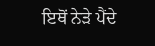ਇਥੋਂ ਨੇੜੇ ਪੈਂਦੇ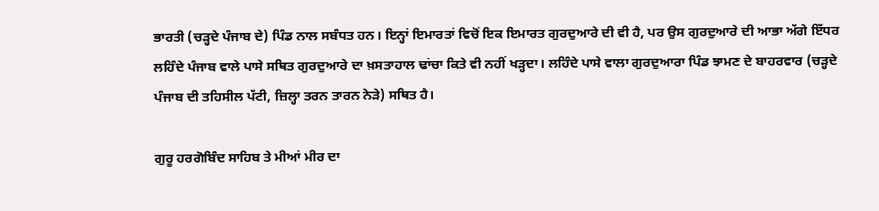ਭਾਰਤੀ (ਚੜ੍ਹਦੇ ਪੰਜਾਬ ਦੇ) ਪਿੰਡ ਨਾਲ ਸਬੰਧਤ ਹਨ। ਇਨ੍ਹਾਂ ਇਮਾਰਤਾਂ ਵਿਚੋਂ ਇਕ ਇਮਾਰਤ ਗੁਰਦੁਆਰੇ ਦੀ ਵੀ ਹੈ, ਪਰ ਉਸ ਗੁਰਦੁਆਰੇ ਦੀ ਆਭਾ ਅੱਗੇ ਇੱਧਰ ਲਹਿੰਦੇ ਪੰਜਾਬ ਵਾਲੇ ਪਾਸੇ ਸਥਿਤ ਗੁਰਦੁਆਰੇ ਦਾ ਖ਼ਸਤਾਹਾਲ ਢਾਂਚਾ ਕਿਤੇ ਵੀ ਨਹੀਂ ਖੜ੍ਹਦਾ। ਲਹਿੰਦੇ ਪਾਸੇ ਵਾਲਾ ਗੁਰਦੁਆਰਾ ਪਿੰਡ ਝਾਮਣ ਦੇ ਬਾਹਰਵਾਰ (ਚੜ੍ਹਦੇ ਪੰਜਾਬ ਦੀ ਤਹਿਸੀਲ ਪੱਟੀ, ਜ਼ਿਲ੍ਹਾ ਤਰਨ ਤਾਰਨ ਨੇੜੇ) ਸਥਿਤ ਹੈ।

ਗੁਰੂ ਹਰਗੋਬਿੰਦ ਸਾਹਿਬ ਤੇ ਮੀਆਂ ਮੀਰ ਦਾ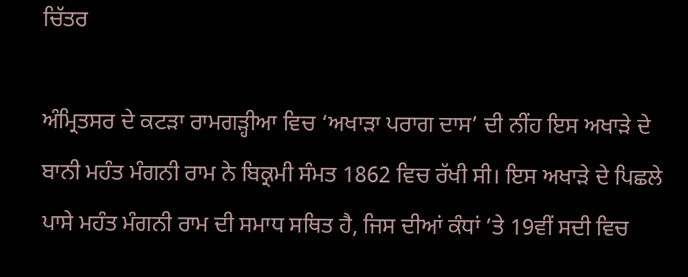ਚਿੱਤਰ

ਅੰਮ੍ਰਿਤਸਰ ਦੇ ਕਟੜਾ ਰਾਮਗੜ੍ਹੀਆ ਵਿਚ ‘ਅਖਾੜਾ ਪਰਾਗ ਦਾਸ’ ਦੀ ਨੀਂਹ ਇਸ ਅਖਾੜੇ ਦੇ ਬਾਨੀ ਮਹੰਤ ਮੰਗਨੀ ਰਾਮ ਨੇ ਬਿਕ੍ਰਮੀ ਸੰਮਤ 1862 ਵਿਚ ਰੱਖੀ ਸੀ। ਇਸ ਅਖਾੜੇ ਦੇ ਪਿਛਲੇ ਪਾਸੇ ਮਹੰਤ ਮੰਗਨੀ ਰਾਮ ਦੀ ਸਮਾਧ ਸਥਿਤ ਹੈ, ਜਿਸ ਦੀਆਂ ਕੰਧਾਂ ’ਤੇ 19ਵੀਂ ਸਦੀ ਵਿਚ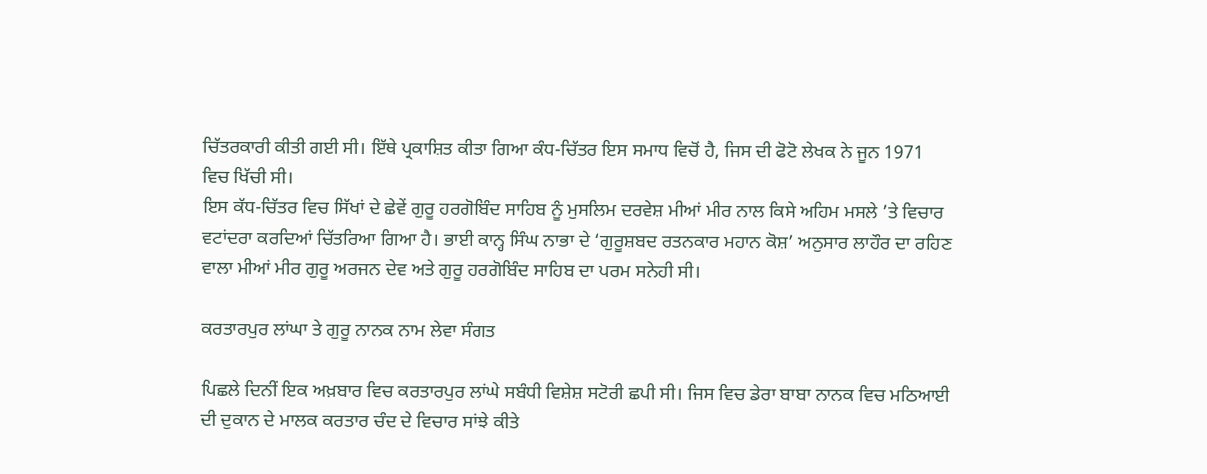ਚਿੱਤਰਕਾਰੀ ਕੀਤੀ ਗਈ ਸੀ। ਇੱਥੇ ਪ੍ਰਕਾਸ਼ਿਤ ਕੀਤਾ ਗਿਆ ਕੰਧ-ਚਿੱਤਰ ਇਸ ਸਮਾਧ ਵਿਚੋਂ ਹੈ, ਜਿਸ ਦੀ ਫੋਟੋ ਲੇਖਕ ਨੇ ਜੂਨ 1971 ਵਿਚ ਖਿੱਚੀ ਸੀ।
ਇਸ ਕੱਧ-ਚਿੱਤਰ ਵਿਚ ਸਿੱਖਾਂ ਦੇ ਛੇਵੇਂ ਗੁਰੂ ਹਰਗੋਬਿੰਦ ਸਾਹਿਬ ਨੂੰ ਮੁਸਲਿਮ ਦਰਵੇਸ਼ ਮੀਆਂ ਮੀਰ ਨਾਲ ਕਿਸੇ ਅਹਿਮ ਮਸਲੇ ’ਤੇ ਵਿਚਾਰ ਵਟਾਂਦਰਾ ਕਰਦਿਆਂ ਚਿੱਤਰਿਆ ਗਿਆ ਹੈ। ਭਾਈ ਕਾਨ੍ਹ ਸਿੰਘ ਨਾਭਾ ਦੇ ‘ਗੁਰੂਸ਼ਬਦ ਰਤਨਕਾਰ ਮਹਾਨ ਕੋਸ਼’ ਅਨੁਸਾਰ ਲਾਹੌਰ ਦਾ ਰਹਿਣ ਵਾਲਾ ਮੀਆਂ ਮੀਰ ਗੁਰੂ ਅਰਜਨ ਦੇਵ ਅਤੇ ਗੁਰੂ ਹਰਗੋਬਿੰਦ ਸਾਹਿਬ ਦਾ ਪਰਮ ਸਨੇਹੀ ਸੀ।

ਕਰਤਾਰਪੁਰ ਲਾਂਘਾ ਤੇ ਗੁਰੂ ਨਾਨਕ ਨਾਮ ਲੇਵਾ ਸੰਗਤ

ਪਿਛਲੇ ਦਿਨੀਂ ਇਕ ਅਖ਼ਬਾਰ ਵਿਚ ਕਰਤਾਰਪੁਰ ਲਾਂਘੇ ਸਬੰਧੀ ਵਿਸ਼ੇਸ਼ ਸਟੋਰੀ ਛਪੀ ਸੀ। ਜਿਸ ਵਿਚ ਡੇਰਾ ਬਾਬਾ ਨਾਨਕ ਵਿਚ ਮਠਿਆਈ ਦੀ ਦੁਕਾਨ ਦੇ ਮਾਲਕ ਕਰਤਾਰ ਚੰਦ ਦੇ ਵਿਚਾਰ ਸਾਂਝੇ ਕੀਤੇ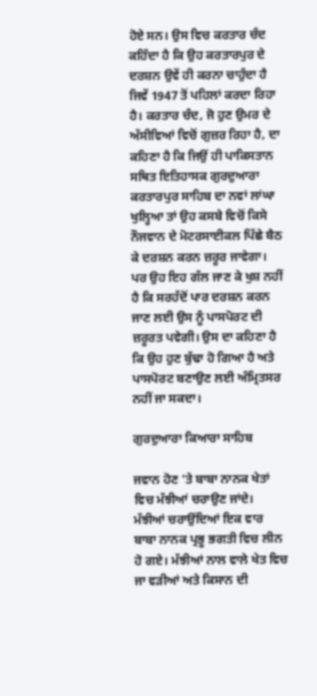ਹੋਏ ਸਨ। ਉਸ ਵਿਚ ਕਰਤਾਰ ਚੰਦ ਕਹਿੰਦਾ ਹੈ ਕਿ ਉਹ ਕਰਤਾਰਪੁਰ ਦੇ ਦਰਸ਼ਨ ਉਵੇਂ ਹੀ ਕਰਨਾ ਚਾਹੁੰਦਾ ਹੈ ਜਿਵੇਂ 1947 ਤੋਂ ਪਹਿਲਾਂ ਕਰਦਾ ਰਿਹਾ ਹੈ। ਕਰਤਾਰ ਚੰਦ, ਜੋ ਹੁਣ ਉਮਰ ਦੇ ਅੱਸੀਵਿਆਂ ਵਿਚੋਂ ਗੁਜ਼ਰ ਰਿਹਾ ਹੈ, ਦਾ ਕਹਿਣਾ ਹੈ ਕਿ ਜਿਉਂ ਹੀ ਪਾਕਿਸਤਾਨ ਸਥਿਤ ਇਤਿਹਾਸਕ ਗੁਰਦੁਆਰਾ ਕਰਤਾਰਪੁਰ ਸਾਹਿਬ ਦਾ ਨਵਾਂ ਲਾਂਘਾ ਖੁਲ੍ਹਿਆ ਤਾਂ ਉਹ ਕਸਬੇ ਵਿਚੋਂ ਕਿਸੇ ਨੌਜਵਾਨ ਦੇ ਮੋਟਰਸਾਈਕਲ ਪਿੱਛੇ ਬੈਠ ਕੇ ਦਰਸ਼ਨ ਕਰਨ ਜ਼ਰੂਰ ਜਾਵੇਗਾ। ਪਰ ਉਹ ਇਹ ਗੱਲ ਜਾਣ ਕੇ ਖੁਸ਼ ਨਹੀਂ ਹੈ ਕਿ ਸਰਹੱਦੋਂ ਪਾਰ ਦਰਸ਼ਨ ਕਰਨ ਜਾਣ ਲਈ ਉਸ ਨੂੰ ਪਾਸਪੋਰਟ ਦੀ ਜ਼ਰੂਰਤ ਪਵੇਗੀ। ਉਸ ਦਾ ਕਹਿਣਾ ਹੈ ਕਿ ਉਹ ਹੁਣ ਬੁੱਢਾ ਹੋ ਗਿਆ ਹੈ ਅਤੇ ਪਾਸਪੋਰਟ ਬਣਾਉਣ ਲਈ ਅੰਮ੍ਰਿਤਸਰ ਨਹੀਂ ਜਾ ਸਕਦਾ।

ਗੁਰਦੁਆਰਾ ਕਿਆਰਾ ਸਾਹਿਬ

ਜਵਾਨ ਹੋਣ ’ਤੇ ਬਾਬਾ ਨਾਨਕ ਖੇਤਾਂ ਵਿਚ ਮੱਝੀਆਂ ਚਰਾਉਣ ਜਾਂਦੇ। ਮੱਝੀਆਂ ਚਰਾਉਂਦਿਆਂ ਇਕ ਵਾਰ ਬਾਬਾ ਨਾਨਕ ਪ੍ਰਭੂ ਭਗਤੀ ਵਿਚ ਲੀਨ ਹੋ ਗਏ। ਮੱਝੀਆਂ ਨਾਲ ਵਾਲੇ ਖੇਤ ਵਿਚ ਜਾ ਵੜੀਆਂ ਅਤੇ ਕਿਸਾਨ ਦੀ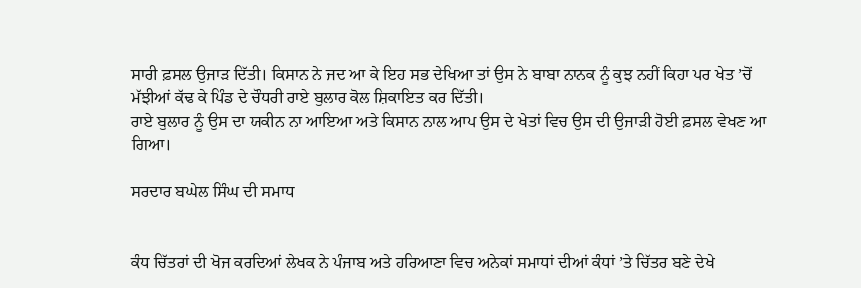ਸਾਰੀ ਫ਼ਸਲ ਉਜਾੜ ਦਿੱਤੀ। ਕਿਸਾਨ ਨੇ ਜਦ ਆ ਕੇ ਇਹ ਸਭ ਦੇਖਿਆ ਤਾਂ ਉਸ ਨੇ ਬਾਬਾ ਨਾਨਕ ਨੂੰ ਕੁਝ ਨਹੀਂ ਕਿਹਾ ਪਰ ਖੇਤ ’ਚੋਂ ਮੱਝੀਆਂ ਕੱਢ ਕੇ ਪਿੰਡ ਦੇ ਚੌਧਰੀ ਰਾਏ ਬੁਲਾਰ ਕੋਲ ਸ਼ਿਕਾਇਤ ਕਰ ਦਿੱਤੀ।
ਰਾਏ ਬੁਲਾਰ ਨੂੰ ਉਸ ਦਾ ਯਕੀਨ ਨਾ ਆਇਆ ਅਤੇ ਕਿਸਾਨ ਨਾਲ ਆਪ ਉਸ ਦੇ ਖੇਤਾਂ ਵਿਚ ਉਸ ਦੀ ਉਜਾੜੀ ਹੋਈ ਫ਼ਸਲ ਵੇਖਣ ਆ ਗਿਆ।

ਸਰਦਾਰ ਬਘੇਲ ਸਿੰਘ ਦੀ ਸਮਾਧ


ਕੰਧ ਚਿੱਤਰਾਂ ਦੀ ਖੋਜ ਕਰਦਿਆਂ ਲੇਖਕ ਨੇ ਪੰਜਾਬ ਅਤੇ ਹਰਿਆਣਾ ਵਿਚ ਅਨੇਕਾਂ ਸਮਾਧਾਂ ਦੀਆਂ ਕੰਧਾਂ ’ਤੇ ਚਿੱਤਰ ਬਣੇ ਦੇਖੇ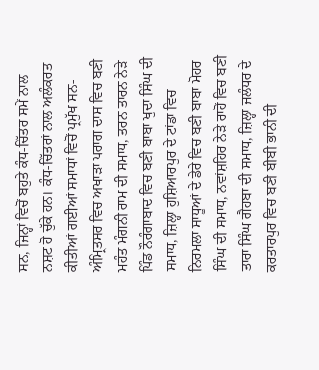ਸਨ, ਜਿਨ੍ਹਾਂ ਵਿਚੋਂ ਬਹੁਤੇ ਕੰਧ-ਚਿੱਤਰ ਸਮੇਂ ਨਾਲ ਨਸ਼ਟ ਹੋ ਚੁੱਕੇ ਹਨ। ਕੰਧ-ਚਿੱਤਰਾਂ ਨਾਲ ਅਲੰਕਰਤ ਕੀਤੀਆਂ ਗਈਆਂ ਸਮਾਧਾਂ ਵਿਚੋਂ ਪ੍ਰਮੁੱਖ ਸਨ- ਅੰਮ੍ਰਿਤਸਰ ਵਿਚ ਅਖਾੜਾ ਪਰਾਗ ਦਾਸ ਵਿਚ ਬਣੀ ਮਹੰਤ ਮੰਗਨੀ ਰਾਮ ਦੀ ਸਮਾਧ, ਤਰਨ ਤਾਰਨ ਨੇੜੇ ਪਿੰਡ ਨੌਰੰਗਾਬਾਦ ਵਿਚ ਬਣੀ ਬਾਬਾ ਖੁਦਾ ਸਿੰਘ ਦੀ ਸਮਾਧ, ਜ਼ਿਲ੍ਹਾ ਹੁਸ਼ਿਆਰਪੁਰ ਦੇ ਟਾਂਡਾ ਵਿਚ ਨਿਰਮਲਾ ਸਾਧੂਆਂ ਦੇ ਡੇਰੇ ਵਿਚ ਬਣੀ ਬਾਬਾ ਮੋਹਰ ਸਿੰਘ ਦੀ ਸਮਾਧ, ਨਵਾਂਸ਼ਹਿਰ ਨੇੜੇ ਰਾਹੋਂ ਵਿਚ ਬਣੀ ਤਾਰਾ ਸਿੰਘ ਗੈਹਬਾ ਦੀ ਸਮਾਧ, ਜ਼ਿਲ੍ਹਾ ਜਲੰਧਰ ਦੇ ਕਰਤਾਰਪੁਰ ਵਿਚ ਬਣੀ ਬੀਬੀ ਭਾਨੀ ਦੀ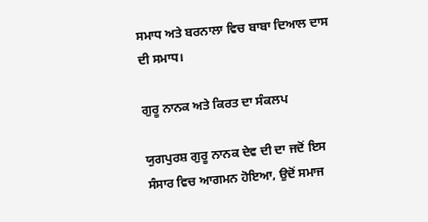ਸਮਾਧ ਅਤੇ ਬਰਨਾਲਾ ਵਿਚ ਬਾਬਾ ਦਿਆਲ ਦਾਸ ਦੀ ਸਮਾਧ।

ਗੁਰੂ ਨਾਨਕ ਅਤੇ ਕਿਰਤ ਦਾ ਸੰਕਲਪ

ਯੁਗਪੁਰਸ਼ ਗੁਰੂ ਨਾਨਕ ਦੇਵ ਦੀ ਦਾ ਜਦੋਂ ਇਸ ਸੰਸਾਰ ਵਿਚ ਆਗਮਨ ਹੋਇਆ, ਉਦੋਂ ਸਮਾਜ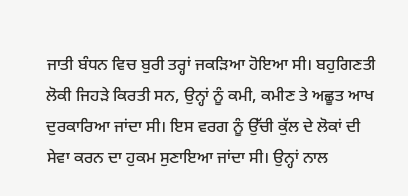ਜਾਤੀ ਬੰਧਨ ਵਿਚ ਬੁਰੀ ਤਰ੍ਹਾਂ ਜਕੜਿਆ ਹੋਇਆ ਸੀ। ਬਹੁਗਿਣਤੀ ਲੋਕੀ ਜਿਹੜੇ ਕਿਰਤੀ ਸਨ, ਉਨ੍ਹਾਂ ਨੂੰ ਕਮੀ, ਕਮੀਣ ਤੇ ਅਛੂਤ ਆਖ ਦੁਰਕਾਰਿਆ ਜਾਂਦਾ ਸੀ। ਇਸ ਵਰਗ ਨੂੰ ਉੱਚੀ ਕੁੱਲ ਦੇ ਲੋਕਾਂ ਦੀ ਸੇਵਾ ਕਰਨ ਦਾ ਹੁਕਮ ਸੁਣਾਇਆ ਜਾਂਦਾ ਸੀ। ਉਨ੍ਹਾਂ ਨਾਲ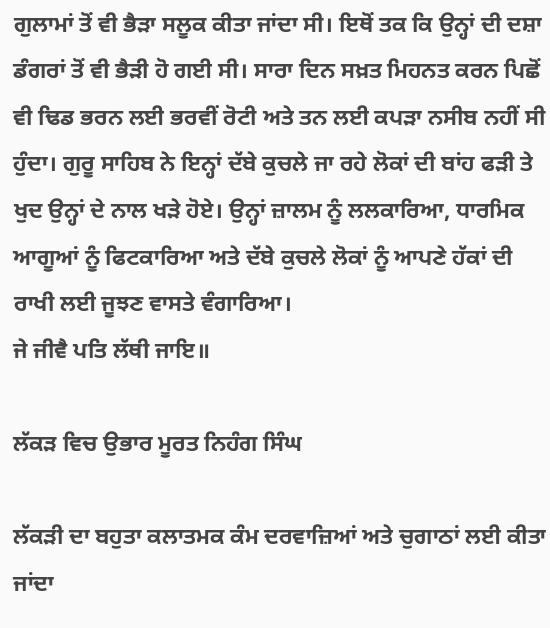ਗੁਲਾਮਾਂ ਤੋਂ ਵੀ ਭੈੜਾ ਸਲੂਕ ਕੀਤਾ ਜਾਂਦਾ ਸੀ। ਇਥੋਂ ਤਕ ਕਿ ਉਨ੍ਹਾਂ ਦੀ ਦਸ਼ਾ ਡੰਗਰਾਂ ਤੋਂ ਵੀ ਭੈੜੀ ਹੋ ਗਈ ਸੀ। ਸਾਰਾ ਦਿਨ ਸਖ਼ਤ ਮਿਹਨਤ ਕਰਨ ਪਿਛੋਂ ਵੀ ਢਿਡ ਭਰਨ ਲਈ ਭਰਵੀਂ ਰੋਟੀ ਅਤੇ ਤਨ ਲਈ ਕਪੜਾ ਨਸੀਬ ਨਹੀਂ ਸੀ ਹੁੰਦਾ। ਗੁਰੂ ਸਾਹਿਬ ਨੇ ਇਨ੍ਹਾਂ ਦੱਬੇ ਕੁਚਲੇ ਜਾ ਰਹੇ ਲੋਕਾਂ ਦੀ ਬਾਂਹ ਫੜੀ ਤੇ ਖੁਦ ਉਨ੍ਹਾਂ ਦੇ ਨਾਲ ਖੜੇ ਹੋਏ। ਉਨ੍ਹਾਂ ਜ਼ਾਲਮ ਨੂੰ ਲਲਕਾਰਿਆ, ਧਾਰਮਿਕ ਆਗੂਆਂ ਨੂੰ ਫਿਟਕਾਰਿਆ ਅਤੇ ਦੱਬੇ ਕੁਚਲੇ ਲੋਕਾਂ ਨੂੰ ਆਪਣੇ ਹੱਕਾਂ ਦੀ ਰਾਖੀ ਲਈ ਜੂਝਣ ਵਾਸਤੇ ਵੰਗਾਰਿਆ।
ਜੇ ਜੀਵੈ ਪਤਿ ਲੱਥੀ ਜਾਇ॥

ਲੱਕੜ ਵਿਚ ਉਭਾਰ ਮੂਰਤ ਨਿਹੰਗ ਸਿੰਘ

ਲੱਕੜੀ ਦਾ ਬਹੁਤਾ ਕਲਾਤਮਕ ਕੰਮ ਦਰਵਾਜ਼ਿਆਂ ਅਤੇ ਚੁਗਾਠਾਂ ਲਈ ਕੀਤਾ ਜਾਂਦਾ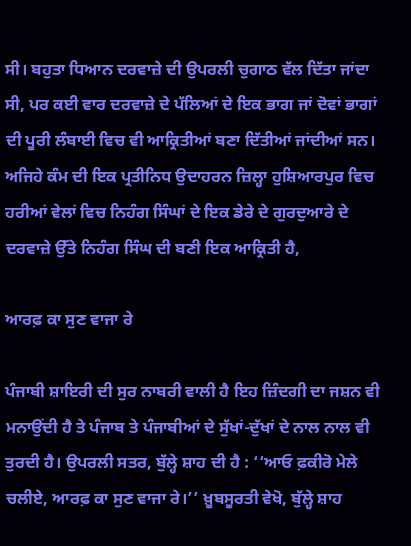ਸੀ। ਬਹੁਤਾ ਧਿਆਨ ਦਰਵਾਜ਼ੇ ਦੀ ਉਪਰਲੀ ਚੁਗਾਠ ਵੱਲ ਦਿੱਤਾ ਜਾਂਦਾ ਸੀ, ਪਰ ਕਈ ਵਾਰ ਦਰਵਾਜ਼ੇ ਦੇ ਪੱਲਿਆਂ ਦੇ ਇਕ ਭਾਗ ਜਾਂ ਦੋਵਾਂ ਭਾਗਾਂ ਦੀ ਪੂਰੀ ਲੰਬਾਈ ਵਿਚ ਵੀ ਆਕ੍ਰਿਤੀਆਂ ਬਣਾ ਦਿੱਤੀਆਂ ਜਾਂਦੀਆਂ ਸਨ। ਅਜਿਹੇ ਕੰਮ ਦੀ ਇਕ ਪ੍ਰਤੀਨਿਧ ਉਦਾਹਰਨ ਜ਼ਿਲ੍ਹਾ ਹੁਸ਼ਿਆਰਪੁਰ ਵਿਚ ਹਰੀਆਂ ਵੇਲਾਂ ਵਿਚ ਨਿਹੰਗ ਸਿੰਘਾਂ ਦੇ ਇਕ ਡੇਰੇ ਦੇ ਗੁਰਦੁਆਰੇ ਦੇ ਦਰਵਾਜ਼ੇ ਉੱਤੇ ਨਿਹੰਗ ਸਿੰਘ ਦੀ ਬਣੀ ਇਕ ਆਕ੍ਰਿਤੀ ਹੈ,

ਆਰਫ਼ ਕਾ ਸੁਣ ਵਾਜਾ ਰੇ

ਪੰਜਾਬੀ ਸ਼ਾਇਰੀ ਦੀ ਸੁਰ ਨਾਬਰੀ ਵਾਲੀ ਹੈ ਇਹ ਜ਼ਿੰਦਗੀ ਦਾ ਜਸ਼ਨ ਵੀ ਮਨਾਉਂਦੀ ਹੈ ਤੇ ਪੰਜਾਬ ਤੇ ਪੰਜਾਬੀਆਂ ਦੇ ਸੁੱਖਾਂ-ਦੁੱਖਾਂ ਦੇ ਨਾਲ ਨਾਲ ਵੀ ਤੁਰਦੀ ਹੈ। ਉਪਰਲੀ ਸਤਰ, ਬੁੱਲ੍ਹੇ ਸ਼ਾਹ ਦੀ ਹੈ : ‘‘ਆਓ ਫ਼ਕੀਰੋ ਮੇਲੇ ਚਲੀਏ, ਆਰਫ਼ ਕਾ ਸੁਣ ਵਾਜਾ ਰੇ।’’ ਖ਼ੂਬਸੂਰਤੀ ਵੇਖੋ, ਬੁੱਲ੍ਹੇ ਸ਼ਾਹ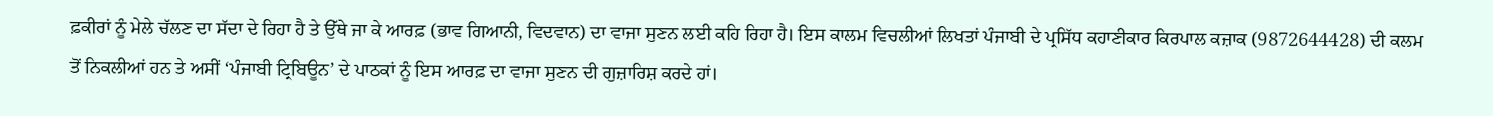ਫ਼ਕੀਰਾਂ ਨੂੰ ਮੇਲੇ ਚੱਲਣ ਦਾ ਸੱਦਾ ਦੇ ਰਿਹਾ ਹੈ ਤੇ ਉੱਥੇ ਜਾ ਕੇ ਆਰਫ਼ (ਭਾਵ ਗਿਆਨੀ, ਵਿਦਵਾਨ) ਦਾ ਵਾਜਾ ਸੁਣਨ ਲਈ ਕਹਿ ਰਿਹਾ ਹੈ। ਇਸ ਕਾਲਮ ਵਿਚਲੀਆਂ ਲਿਖਤਾਂ ਪੰਜਾਬੀ ਦੇ ਪ੍ਰਸਿੱਧ ਕਹਾਣੀਕਾਰ ਕਿਰਪਾਲ ਕਜ਼ਾਕ (9872644428) ਦੀ ਕਲਮ ਤੋਂ ਨਿਕਲੀਆਂ ਹਨ ਤੇ ਅਸੀਂ ‘ਪੰਜਾਬੀ ਟ੍ਰਿਬਿਊਨ’ ਦੇ ਪਾਠਕਾਂ ਨੂੰ ਇਸ ਆਰਫ਼ ਦਾ ਵਾਜਾ ਸੁਣਨ ਦੀ ਗੁਜ਼ਾਰਿਸ਼ ਕਰਦੇ ਹਾਂ।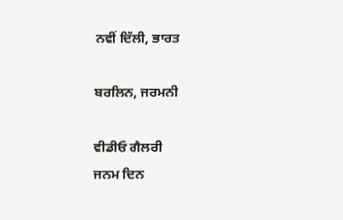ਨਵੀਂ ਦਿੱਲੀ, ਭਾਰਤ

ਬਰਲਿਨ, ਜਰਮਨੀ

ਵੀਡੀਓ ਗੈਲਰੀ
ਜਨਮ ਦਿਨ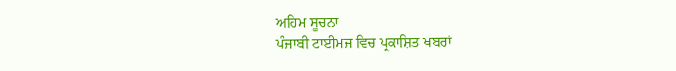ਅਹਿਮ ਸੂਚਨਾ
ਪੰਜਾਬੀ ਟਾਈਮਜ ਵਿਚ ਪ੍ਰਕਾਸ਼ਿਤ ਖਬਰਾਂ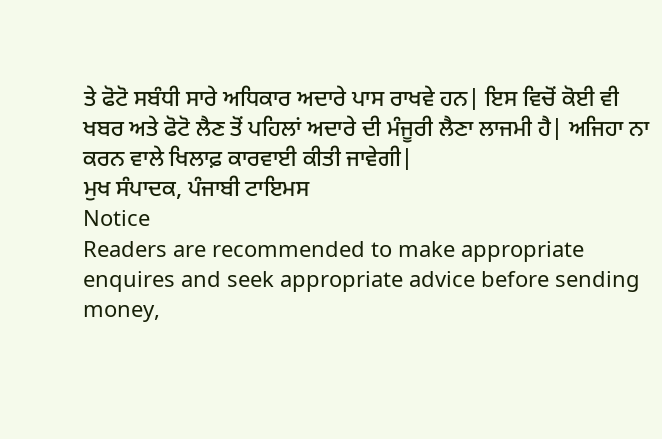ਤੇ ਫੋਟੋ ਸਬੰਧੀ ਸਾਰੇ ਅਧਿਕਾਰ ਅਦਾਰੇ ਪਾਸ ਰਾਖਵੇ ਹਨ| ਇਸ ਵਿਚੋਂ ਕੋਈ ਵੀ ਖਬਰ ਅਤੇ ਫੋਟੋ ਲੈਣ ਤੋਂ ਪਹਿਲਾਂ ਅਦਾਰੇ ਦੀ ਮੰਜੂਰੀ ਲੈਣਾ ਲਾਜਮੀ ਹੈ| ਅਜਿਹਾ ਨਾ ਕਰਨ ਵਾਲੇ ਖਿਲਾਫ਼ ਕਾਰਵਾਈ ਕੀਤੀ ਜਾਵੇਗੀ|
ਮੁਖ ਸੰਪਾਦਕ, ਪੰਜਾਬੀ ਟਾਇਮਸ
Notice
Readers are recommended to make appropriate enquires and seek appropriate advice before sending money,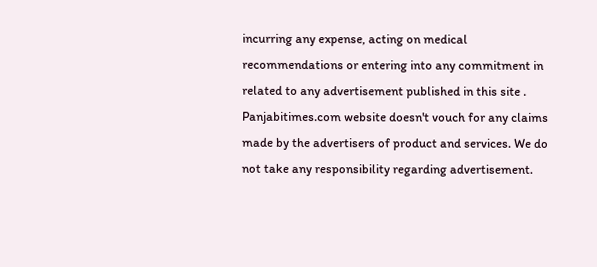incurring any expense, acting on medical recommendations or entering into any commitment in related to any advertisement published in this site . Panjabitimes.com website doesn't vouch for any claims made by the advertisers of product and services. We do not take any responsibility regarding advertisement.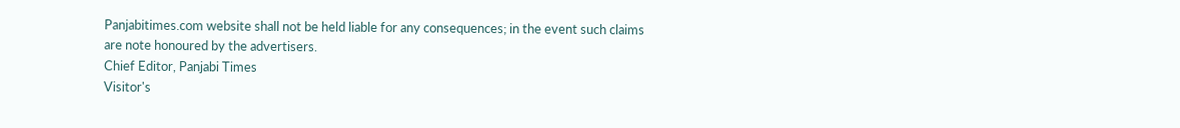Panjabitimes.com website shall not be held liable for any consequences; in the event such claims are note honoured by the advertisers.
Chief Editor, Panjabi Times
Visitor's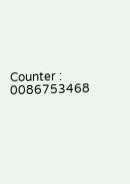Counter :   0086753468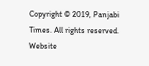Copyright © 2019, Panjabi Times. All rights reserved. Website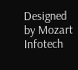Designed by Mozart Infotech